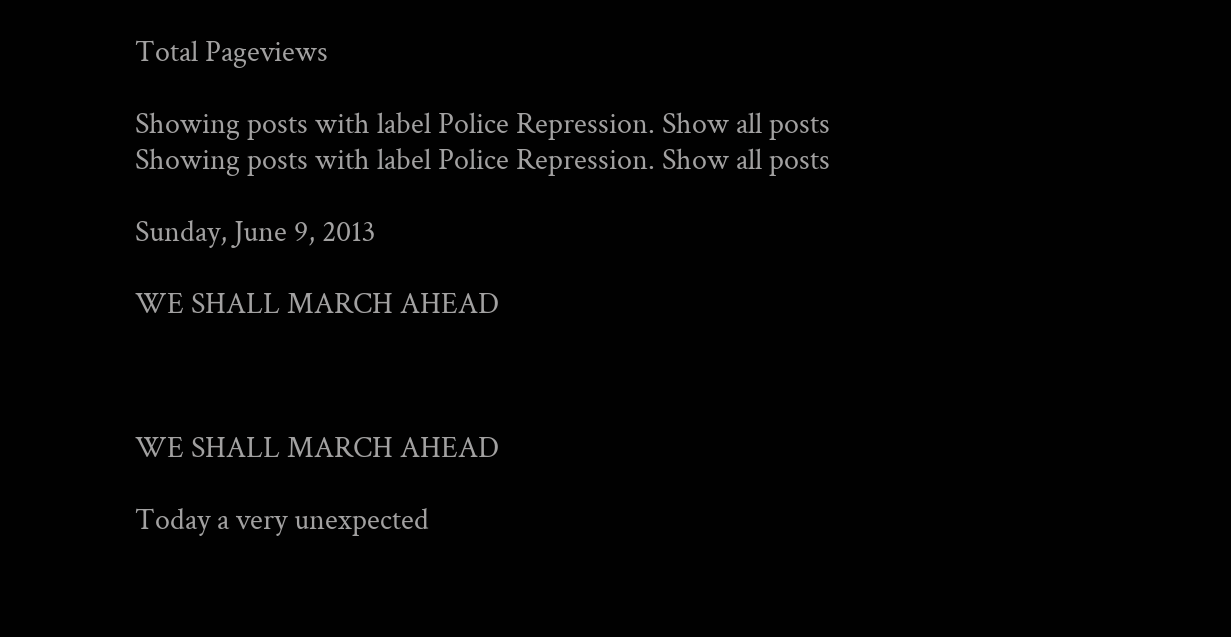Total Pageviews

Showing posts with label Police Repression. Show all posts
Showing posts with label Police Repression. Show all posts

Sunday, June 9, 2013

WE SHALL MARCH AHEAD



WE SHALL MARCH AHEAD

Today a very unexpected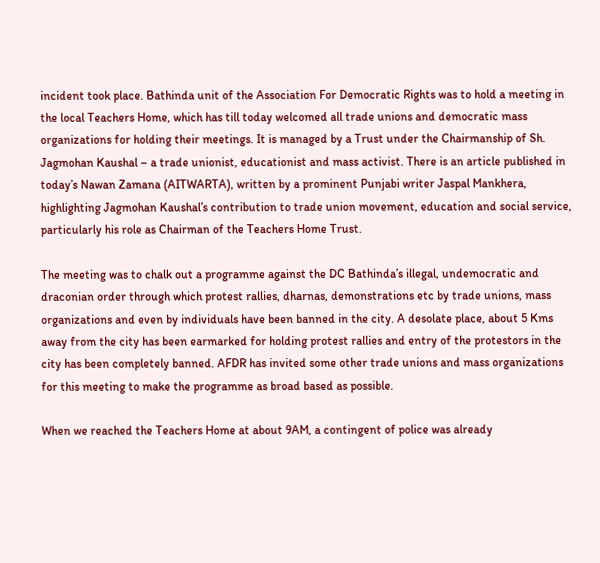incident took place. Bathinda unit of the Association For Democratic Rights was to hold a meeting in the local Teachers Home, which has till today welcomed all trade unions and democratic mass organizations for holding their meetings. It is managed by a Trust under the Chairmanship of Sh. Jagmohan Kaushal – a trade unionist, educationist and mass activist. There is an article published in today’s Nawan Zamana (AITWARTA), written by a prominent Punjabi writer Jaspal Mankhera, highlighting Jagmohan Kaushal’s contribution to trade union movement, education and social service, particularly his role as Chairman of the Teachers Home Trust.

The meeting was to chalk out a programme against the DC Bathinda’s illegal, undemocratic and draconian order through which protest rallies, dharnas, demonstrations etc by trade unions, mass organizations and even by individuals have been banned in the city. A desolate place, about 5 Kms away from the city has been earmarked for holding protest rallies and entry of the protestors in the city has been completely banned. AFDR has invited some other trade unions and mass organizations for this meeting to make the programme as broad based as possible.

When we reached the Teachers Home at about 9AM, a contingent of police was already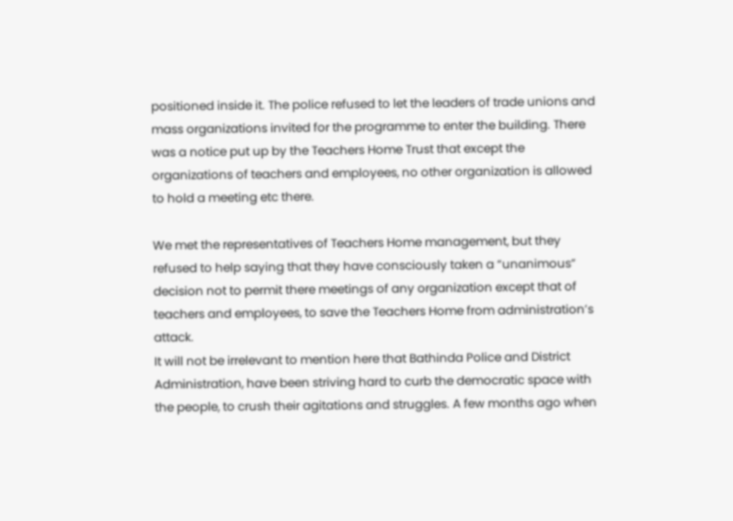positioned inside it. The police refused to let the leaders of trade unions and mass organizations invited for the programme to enter the building. There was a notice put up by the Teachers Home Trust that except the organizations of teachers and employees, no other organization is allowed to hold a meeting etc there.

We met the representatives of Teachers Home management, but they refused to help saying that they have consciously taken a “unanimous” decision not to permit there meetings of any organization except that of teachers and employees, to save the Teachers Home from administration’s attack.
It will not be irrelevant to mention here that Bathinda Police and District Administration, have been striving hard to curb the democratic space with the people, to crush their agitations and struggles. A few months ago when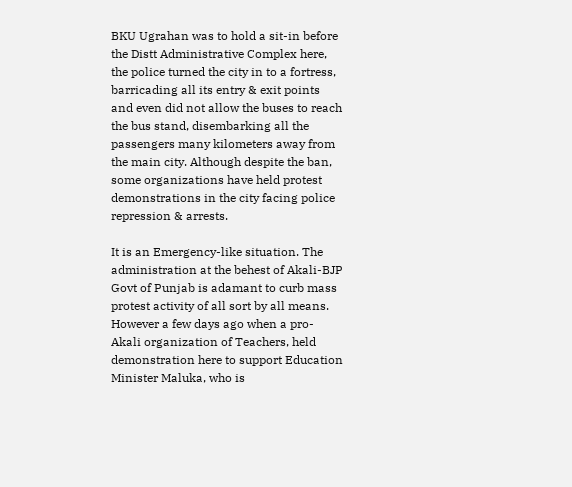BKU Ugrahan was to hold a sit-in before the Distt Administrative Complex here, the police turned the city in to a fortress, barricading all its entry & exit points and even did not allow the buses to reach the bus stand, disembarking all the passengers many kilometers away from the main city. Although despite the ban, some organizations have held protest demonstrations in the city facing police repression & arrests.

It is an Emergency-like situation. The administration at the behest of Akali-BJP Govt of Punjab is adamant to curb mass protest activity of all sort by all means. However a few days ago when a pro-Akali organization of Teachers, held demonstration here to support Education Minister Maluka, who is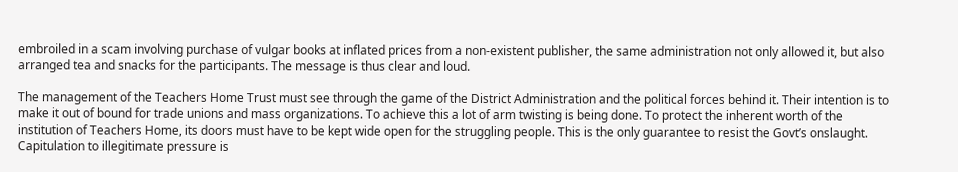embroiled in a scam involving purchase of vulgar books at inflated prices from a non-existent publisher, the same administration not only allowed it, but also arranged tea and snacks for the participants. The message is thus clear and loud.

The management of the Teachers Home Trust must see through the game of the District Administration and the political forces behind it. Their intention is to make it out of bound for trade unions and mass organizations. To achieve this a lot of arm twisting is being done. To protect the inherent worth of the institution of Teachers Home, its doors must have to be kept wide open for the struggling people. This is the only guarantee to resist the Govt’s onslaught. Capitulation to illegitimate pressure is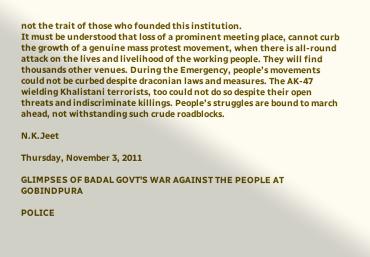not the trait of those who founded this institution.
It must be understood that loss of a prominent meeting place, cannot curb the growth of a genuine mass protest movement, when there is all-round attack on the lives and livelihood of the working people. They will find thousands other venues. During the Emergency, people’s movements could not be curbed despite draconian laws and measures. The AK-47 wielding Khalistani terrorists, too could not do so despite their open threats and indiscriminate killings. People’s struggles are bound to march ahead, not withstanding such crude roadblocks.

N.K.Jeet

Thursday, November 3, 2011

GLIMPSES OF BADAL GOVT'S WAR AGAINST THE PEOPLE AT GOBINDPURA

POLICE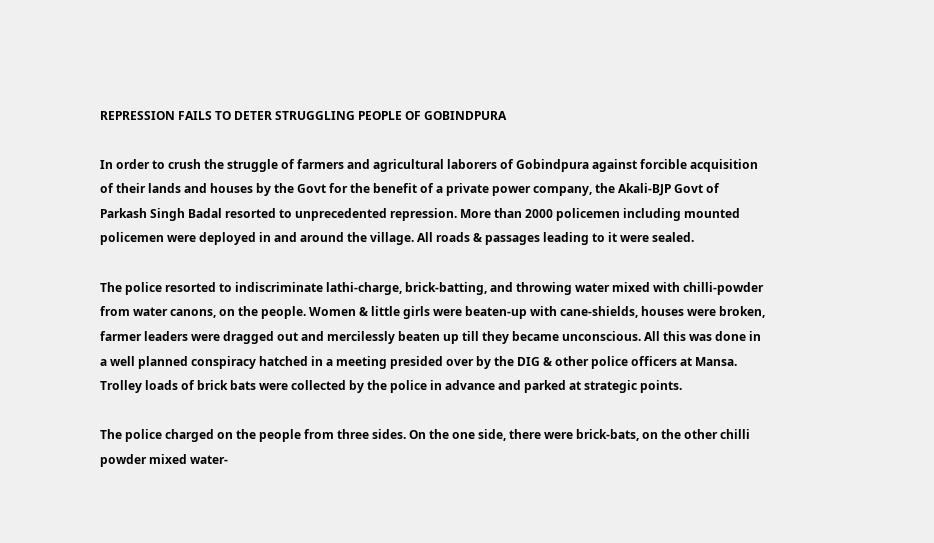REPRESSION FAILS TO DETER STRUGGLING PEOPLE OF GOBINDPURA

In order to crush the struggle of farmers and agricultural laborers of Gobindpura against forcible acquisition of their lands and houses by the Govt for the benefit of a private power company, the Akali-BJP Govt of Parkash Singh Badal resorted to unprecedented repression. More than 2000 policemen including mounted policemen were deployed in and around the village. All roads & passages leading to it were sealed.

The police resorted to indiscriminate lathi-charge, brick-batting, and throwing water mixed with chilli-powder from water canons, on the people. Women & little girls were beaten-up with cane-shields, houses were broken, farmer leaders were dragged out and mercilessly beaten up till they became unconscious. All this was done in a well planned conspiracy hatched in a meeting presided over by the DIG & other police officers at Mansa. Trolley loads of brick bats were collected by the police in advance and parked at strategic points.

The police charged on the people from three sides. On the one side, there were brick-bats, on the other chilli powder mixed water-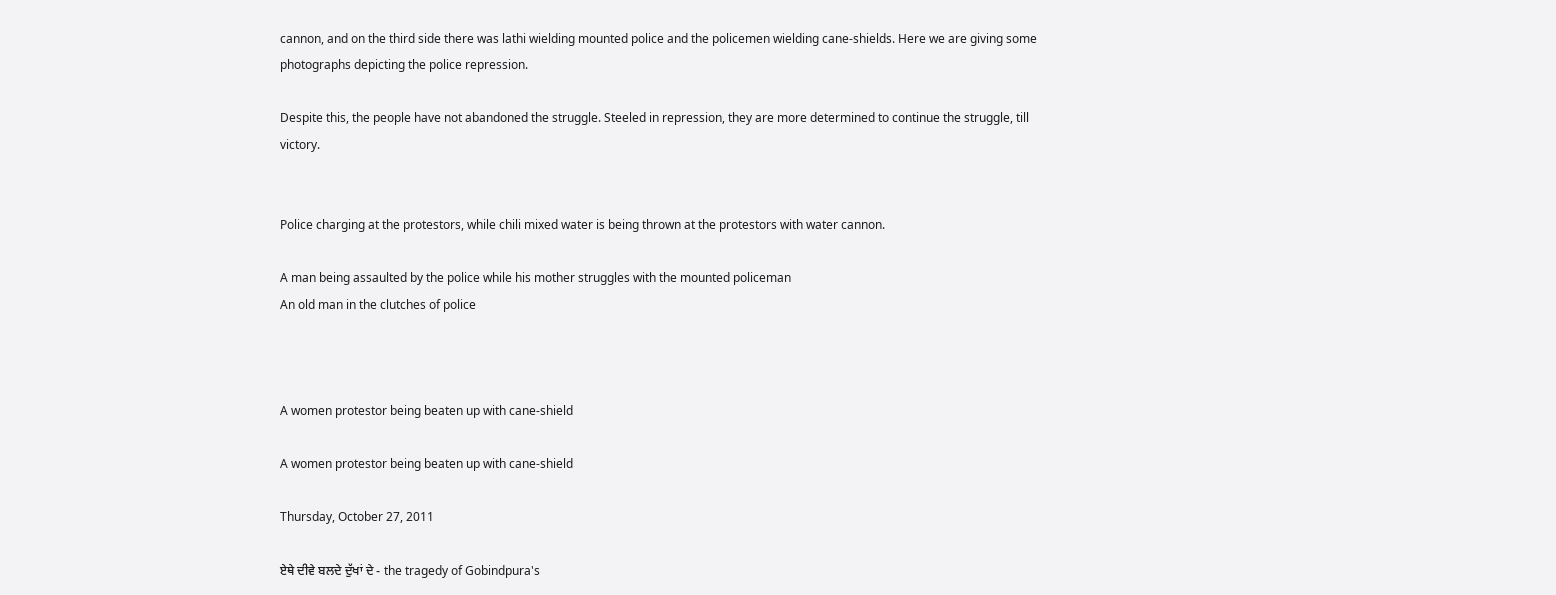cannon, and on the third side there was lathi wielding mounted police and the policemen wielding cane-shields. Here we are giving some photographs depicting the police repression.

Despite this, the people have not abandoned the struggle. Steeled in repression, they are more determined to continue the struggle, till victory.


Police charging at the protestors, while chili mixed water is being thrown at the protestors with water cannon.

A man being assaulted by the police while his mother struggles with the mounted policeman
An old man in the clutches of police



A women protestor being beaten up with cane-shield

A women protestor being beaten up with cane-shield

Thursday, October 27, 2011

ਏਥੇ ਦੀਵੇ ਬਲਦੇ ਦੁੱਖਾਂ ਦੇ - the tragedy of Gobindpura's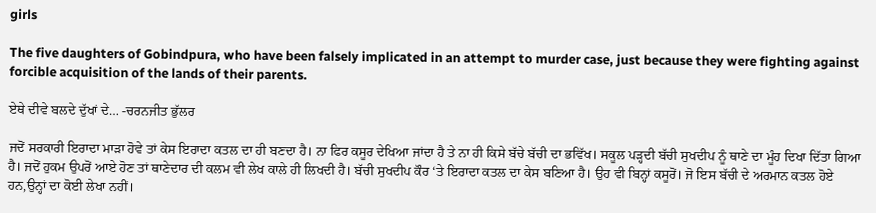girls

The five daughters of Gobindpura, who have been falsely implicated in an attempt to murder case, just because they were fighting against forcible acquisition of the lands of their parents.

ਏਥੇ ਦੀਵੇ ਬਲਦੇ ਦੁੱਖਾਂ ਦੇ… -ਚਰਨਜੀਤ ਭੁੱਲਰ

ਜਦੋਂ ਸਰਕਾਰੀ ਇਰਾਦਾ ਮਾੜਾ ਹੋਵੇ ਤਾਂ ਕੇਸ ਇਰਾਦਾ ਕਤਲ ਦਾ ਹੀ ਬਣਦਾ ਹੈ। ਨਾ ਫਿਰ ਕਸੂਰ ਦੇਖਿਆ ਜਾਂਦਾ ਹੈ ਤੇ ਨਾ ਹੀ ਕਿਸੇ ਬੱਚੇ ਬੱਚੀ ਦਾ ਭਵਿੱਖ। ਸਕੂਲ ਪੜ੍ਹਦੀ ਬੱਚੀ ਸੁਖਦੀਪ ਨੂੰ ਥਾਣੇ ਦਾ ਮੂੰਹ ਦਿਖਾ ਦਿੱਤਾ ਗਿਆ ਹੈ। ਜਦੋਂ ਹੁਕਮ ਉਪਰੋਂ ਆਏ ਹੋਣ ਤਾਂ ਥਾਣੇਦਾਰ ਦੀ ਕਲਮ ਵੀ ਲੇਖ ਕਾਲੇ ਹੀ ਲਿਖਦੀ ਹੈ। ਬੱਚੀ ਸੁਖਦੀਪ ਕੌਰ ‘ਤੇ ਇਰਾਦਾ ਕਤਲ ਦਾ ਕੇਸ ਬਣਿਆ ਹੈ। ਉਹ ਵੀ ਬਿਨ੍ਹਾਂ ਕਸੂਰੋਂ। ਜੋ ਇਸ ਬੱਚੀ ਦੇ ਅਰਮਾਨ ਕਤਲ ਹੋਏ ਹਨ,ਉਨ੍ਹਾਂ ਦਾ ਕੋਈ ਲੇਖਾ ਨਹੀਂ।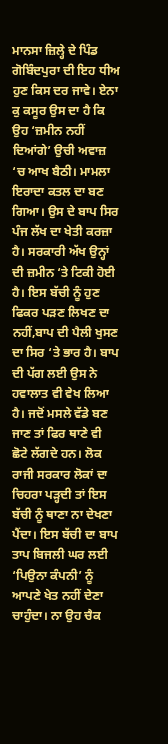ਮਾਨਸਾ ਜ਼ਿਲ੍ਹੇ ਦੇ ਪਿੰਡ ਗੋਬਿੰਦਪੁਰਾ ਦੀ ਇਹ ਧੀਅ ਹੁਣ ਕਿਸ ਦਰ ਜਾਵੇ। ਏਨਾ ਕੁ ਕਸੂਰ ਉਸ ਦਾ ਹੈ ਕਿ ਉਹ ‘ਜ਼ਮੀਨ ਨਹੀਂ ਦਿਆਂਗੇ’ ਉਚੀ ਅਵਾਜ਼ ‘ਚ ਆਖ ਬੈਠੀ। ਮਾਮਲਾ ਇਰਾਦਾ ਕਤਲ ਦਾ ਬਣ ਗਿਆ। ਉਸ ਦੇ ਬਾਪ ਸਿਰ ਪੰਜ ਲੱਖ ਦਾ ਖੇਤੀ ਕਰਜ਼ਾ ਹੈ। ਸਰਕਾਰੀ ਅੱਖ ਉਨ੍ਹਾਂ ਦੀ ਜ਼ਮੀਨ ‘ਤੇ ਟਿਕੀ ਹੋਈ ਹੈ। ਇਸ ਬੱਚੀ ਨੂੰ ਹੁਣ ਫਿਕਰ ਪੜਣ ਲਿਖਣ ਦਾ ਨਹੀਂ,ਬਾਪ ਦੀ ਪੈਲੀ ਖੁਸਣ ਦਾ ਸਿਰ ‘ਤੇ ਭਾਰ ਹੈ। ਬਾਪ ਦੀ ਪੱਗ ਲਈ ਉਸ ਨੇ ਹਵਾਲਾਤ ਵੀ ਵੇਖ ਲਿਆ ਹੈ। ਜਦੋਂ ਮਸਲੇ ਵੱਡੇ ਬਣ ਜਾਣ ਤਾਂ ਫਿਰ ਥਾਣੇ ਵੀ ਛੋਟੇ ਲੱਗਦੇ ਹਨ। ਲੋਕ ਰਾਜੀ ਸਰਕਾਰ ਲੋਕਾਂ ਦਾ ਚਿਹਰਾ ਪੜ੍ਹਦੀ ਤਾਂ ਇਸ ਬੱਚੀ ਨੂੰ ਥਾਣਾ ਨਾ ਦੇਖਣਾ ਪੈਂਦਾ। ਇਸ ਬੱਚੀ ਦਾ ਬਾਪ ਤਾਪ ਬਿਜਲੀ ਘਰ ਲਈ ‘ਪਿਉਨਾ ਕੰਪਨੀ’ ਨੂੰ ਆਪਣੇ ਖੇਤ ਨਹੀਂ ਦੇਣਾ ਚਾਹੁੰਦਾ। ਨਾ ਉਹ ਚੈਕ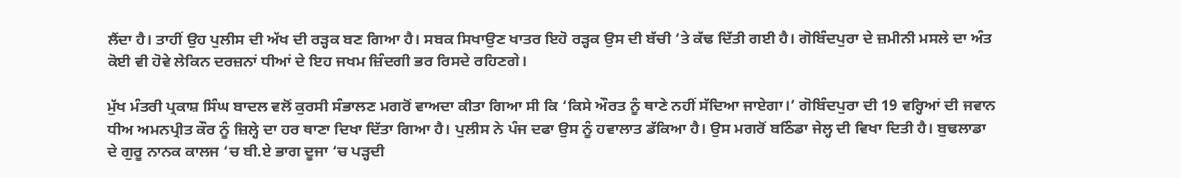ਲੈਂਦਾ ਹੈ। ਤਾਹੀਂ ਉਹ ਪੁਲੀਸ ਦੀ ਅੱਖ ਦੀ ਰੜ੍ਹਕ ਬਣ ਗਿਆ ਹੈ। ਸਬਕ ਸਿਖਾਉਣ ਖਾਤਰ ਇਹੋ ਰੜ੍ਹਕ ਉਸ ਦੀ ਬੱਚੀ ‘ਤੇ ਕੱਢ ਦਿੱਤੀ ਗਈ ਹੈ। ਗੋਬਿੰਦਪੁਰਾ ਦੇ ਜ਼ਮੀਨੀ ਮਸਲੇ ਦਾ ਅੰਤ ਕੋਈ ਵੀ ਹੋਵੇ ਲੇਕਿਨ ਦਰਜ਼ਨਾਂ ਧੀਆਂ ਦੇ ਇਹ ਜਖਮ ਜ਼ਿੰਦਗੀ ਭਰ ਰਿਸਦੇ ਰਹਿਣਗੇ।

ਮੁੱਖ ਮੰਤਰੀ ਪ੍ਰਕਾਸ਼ ਸਿੰਘ ਬਾਦਲ ਵਲੋਂ ਕੁਰਸੀ ਸੰਭਾਲਣ ਮਗਰੋਂ ਵਾਅਦਾ ਕੀਤਾ ਗਿਆ ਸੀ ਕਿ ‘ਕਿਸੇ ਔਰਤ ਨੂੰ ਥਾਣੇ ਨਹੀਂ ਸੱਦਿਆ ਜਾਏਗਾ।’ ਗੋਬਿੰਦਪੁਰਾ ਦੀ 19 ਵਰ੍ਹਿਆਂ ਦੀ ਜਵਾਨ ਧੀਅ ਅਮਨਪ੍ਰੀਤ ਕੌਰ ਨੂੰ ਜ਼ਿਲ੍ਹੇ ਦਾ ਹਰ ਥਾਣਾ ਦਿਖਾ ਦਿੱਤਾ ਗਿਆ ਹੈ। ਪੁਲੀਸ ਨੇ ਪੰਜ ਦਫਾ ਉਸ ਨੂੰ ਹਵਾਲਾਤ ਡੱਕਿਆ ਹੈ। ਉਸ ਮਗਰੋਂ ਬਠਿੰਡਾ ਜੇਲ੍ਹ ਦੀ ਵਿਖਾ ਦਿਤੀ ਹੈ। ਬੁਢਲਾਡਾ ਦੇ ਗੁਰੂ ਨਾਨਕ ਕਾਲਜ ‘ਚ ਬੀ.ਏ ਭਾਗ ਦੂਜਾ ‘ਚ ਪੜ੍ਹਦੀ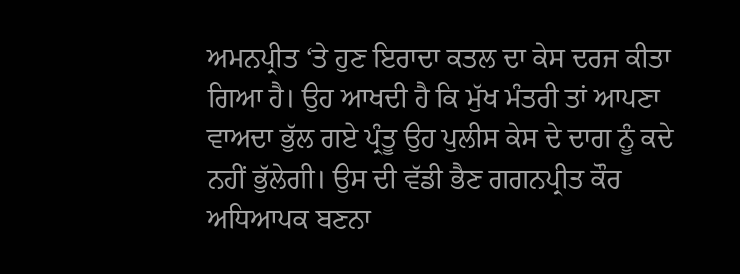ਅਮਨਪ੍ਰੀਤ ‘ਤੇ ਹੁਣ ਇਰਾਦਾ ਕਤਲ ਦਾ ਕੇਸ ਦਰਜ ਕੀਤਾ ਗਿਆ ਹੈ। ਉਹ ਆਖਦੀ ਹੈ ਕਿ ਮੁੱਖ ਮੰਤਰੀ ਤਾਂ ਆਪਣਾ ਵਾਅਦਾ ਭੁੱਲ ਗਏ ਪ੍ਰੰਤੂ ਉਹ ਪੁਲੀਸ ਕੇਸ ਦੇ ਦਾਗ ਨੂੰ ਕਦੇ ਨਹੀਂ ਭੁੱਲੇਗੀ। ਉਸ ਦੀ ਵੱਡੀ ਭੈਣ ਗਗਨਪ੍ਰੀਤ ਕੌਰ ਅਧਿਆਪਕ ਬਣਨਾ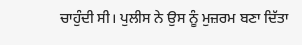ਚਾਹੁੰਦੀ ਸੀ। ਪੁਲੀਸ ਨੇ ਉਸ ਨੂੰ ਮੁਜ਼ਰਮ ਬਣਾ ਦਿੱਤਾ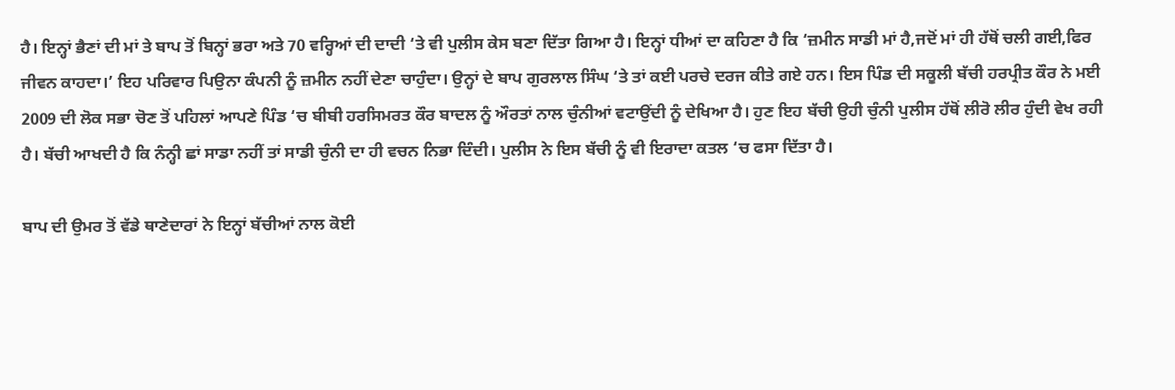ਹੈ। ਇਨ੍ਹਾਂ ਭੈਣਾਂ ਦੀ ਮਾਂ ਤੇ ਬਾਪ ਤੋਂ ਬਿਨ੍ਹਾਂ ਭਰਾ ਅਤੇ 70 ਵਰ੍ਹਿਆਂ ਦੀ ਦਾਦੀ ‘ਤੇ ਵੀ ਪੁਲੀਸ ਕੇਸ ਬਣਾ ਦਿੱਤਾ ਗਿਆ ਹੈ। ਇਨ੍ਹਾਂ ਧੀਆਂ ਦਾ ਕਹਿਣਾ ਹੈ ਕਿ ‘ਜ਼ਮੀਨ ਸਾਡੀ ਮਾਂ ਹੈ,ਜਦੋਂ ਮਾਂ ਹੀ ਹੱਥੋਂ ਚਲੀ ਗਈ,ਫਿਰ ਜੀਵਨ ਕਾਹਦਾ।’ ਇਹ ਪਰਿਵਾਰ ਪਿਉਨਾ ਕੰਪਨੀ ਨੂੰ ਜ਼ਮੀਨ ਨਹੀਂ ਦੇਣਾ ਚਾਹੁੰਦਾ। ਉਨ੍ਹਾਂ ਦੇ ਬਾਪ ਗੁਰਲਾਲ ਸਿੰਘ ‘ਤੇ ਤਾਂ ਕਈ ਪਰਚੇ ਦਰਜ ਕੀਤੇ ਗਏ ਹਨ। ਇਸ ਪਿੰਡ ਦੀ ਸਕੂਲੀ ਬੱਚੀ ਹਰਪ੍ਰੀਤ ਕੌਰ ਨੇ ਮਈ 2009 ਦੀ ਲੋਕ ਸਭਾ ਚੋਣ ਤੋਂ ਪਹਿਲਾਂ ਆਪਣੇ ਪਿੰਡ ‘ਚ ਬੀਬੀ ਹਰਸਿਮਰਤ ਕੌਰ ਬਾਦਲ ਨੂੰ ਔਰਤਾਂ ਨਾਲ ਚੁੰਨੀਆਂ ਵਟਾਉਂਦੀ ਨੂੰ ਦੇਖਿਆ ਹੈ। ਹੁਣ ਇਹ ਬੱਚੀ ਉਹੀ ਚੁੰਨੀ ਪੁਲੀਸ ਹੱਥੋਂ ਲੀਰੋ ਲੀਰ ਹੁੰਦੀ ਵੇਖ ਰਹੀ ਹੈ। ਬੱਚੀ ਆਖਦੀ ਹੈ ਕਿ ਨੰਨ੍ਹੀ ਛਾਂ ਸਾਡਾ ਨਹੀਂ ਤਾਂ ਸਾਡੀ ਚੁੰਨੀ ਦਾ ਹੀ ਵਚਨ ਨਿਭਾ ਦਿੰਦੀ। ਪੁਲੀਸ ਨੇ ਇਸ ਬੱਚੀ ਨੂੰ ਵੀ ਇਰਾਦਾ ਕਤਲ ‘ਚ ਫਸਾ ਦਿੱਤਾ ਹੈ।

ਬਾਪ ਦੀ ਉਮਰ ਤੋਂ ਵੱਡੇ ਥਾਣੇਦਾਰਾਂ ਨੇ ਇਨ੍ਹਾਂ ਬੱਚੀਆਂ ਨਾਲ ਕੋਈ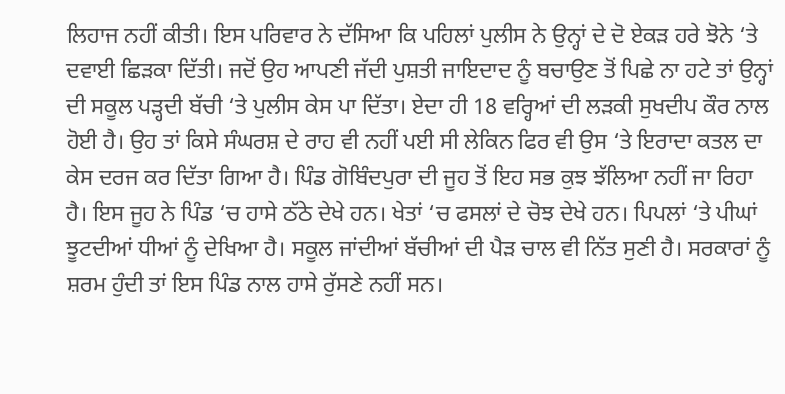ਲਿਹਾਜ ਨਹੀਂ ਕੀਤੀ। ਇਸ ਪਰਿਵਾਰ ਨੇ ਦੱਸਿਆ ਕਿ ਪਹਿਲਾਂ ਪੁਲੀਸ ਨੇ ਉਨ੍ਹਾਂ ਦੇ ਦੋ ਏਕੜ ਹਰੇ ਝੋਨੇ ‘ਤੇ ਦਵਾਈ ਛਿੜਕਾ ਦਿੱਤੀ। ਜਦੋਂ ਉਹ ਆਪਣੀ ਜੱਦੀ ਪੁਸ਼ਤੀ ਜਾਇਦਾਦ ਨੂੰ ਬਚਾਉਣ ਤੋਂ ਪਿਛੇ ਨਾ ਹਟੇ ਤਾਂ ਉਨ੍ਹਾਂ ਦੀ ਸਕੂਲ ਪੜ੍ਹਦੀ ਬੱਚੀ ‘ਤੇ ਪੁਲੀਸ ਕੇਸ ਪਾ ਦਿੱਤਾ। ਏਦਾ ਹੀ 18 ਵਰ੍ਹਿਆਂ ਦੀ ਲੜਕੀ ਸੁਖਦੀਪ ਕੌਰ ਨਾਲ ਹੋਈ ਹੈ। ਉਹ ਤਾਂ ਕਿਸੇ ਸੰਘਰਸ਼ ਦੇ ਰਾਹ ਵੀ ਨਹੀਂ ਪਈ ਸੀ ਲੇਕਿਨ ਫਿਰ ਵੀ ਉਸ ‘ਤੇ ਇਰਾਦਾ ਕਤਲ ਦਾ ਕੇਸ ਦਰਜ ਕਰ ਦਿੱਤਾ ਗਿਆ ਹੈ। ਪਿੰਡ ਗੋਬਿੰਦਪੁਰਾ ਦੀ ਜੂਹ ਤੋਂ ਇਹ ਸਭ ਕੁਝ ਝੱਲਿਆ ਨਹੀਂ ਜਾ ਰਿਹਾ ਹੈ। ਇਸ ਜੂਹ ਨੇ ਪਿੰਡ ‘ਚ ਹਾਸੇ ਠੱਠੇ ਦੇਖੇ ਹਨ। ਖੇਤਾਂ ‘ਚ ਫਸਲਾਂ ਦੇ ਚੋਝ ਦੇਖੇ ਹਨ। ਪਿਪਲਾਂ ‘ਤੇ ਪੀਘਾਂ ਝੂਟਦੀਆਂ ਧੀਆਂ ਨੂੰ ਦੇਖਿਆ ਹੈ। ਸਕੂਲ ਜਾਂਦੀਆਂ ਬੱਚੀਆਂ ਦੀ ਪੈੜ ਚਾਲ ਵੀ ਨਿੱਤ ਸੁਣੀ ਹੈ। ਸਰਕਾਰਾਂ ਨੂੰ ਸ਼ਰਮ ਹੁੰਦੀ ਤਾਂ ਇਸ ਪਿੰਡ ਨਾਲ ਹਾਸੇ ਰੁੱਸਣੇ ਨਹੀਂ ਸਨ।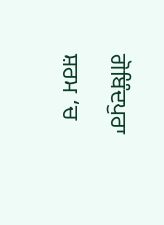ਗੋਬਿੰਦਪੁਰਾ ਸ਼ਰਮ ‘ਚ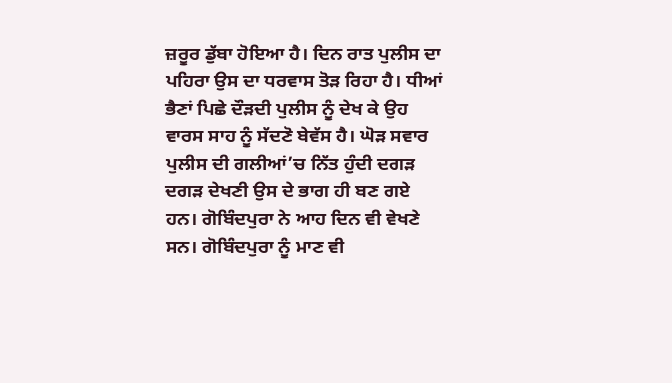ਜ਼ਰੂਰ ਡੁੱਬਾ ਹੋਇਆ ਹੈ। ਦਿਨ ਰਾਤ ਪੁਲੀਸ ਦਾ ਪਹਿਰਾ ਉਸ ਦਾ ਧਰਵਾਸ ਤੋੜ ਰਿਹਾ ਹੈ। ਧੀਆਂ ਭੈਣਾਂ ਪਿਛੇ ਦੌੜਦੀ ਪੁਲੀਸ ਨੂੰ ਦੇਖ ਕੇ ਉਹ ਵਾਰਸ ਸਾਹ ਨੂੰ ਸੱਦਣੋ ਬੇਵੱਸ ਹੈ। ਘੋੜ ਸਵਾਰ ਪੁਲੀਸ ਦੀ ਗਲੀਆਂ’ਚ ਨਿੱਤ ਹੁੰਦੀ ਦਗੜ ਦਗੜ ਦੇਖਣੀ ਉਸ ਦੇ ਭਾਗ ਹੀ ਬਣ ਗਏ ਹਨ। ਗੋਬਿੰਦਪੁਰਾ ਨੇ ਆਹ ਦਿਨ ਵੀ ਵੇਖਣੇ ਸਨ। ਗੋਬਿੰਦਪੁਰਾ ਨੂੰ ਮਾਣ ਵੀ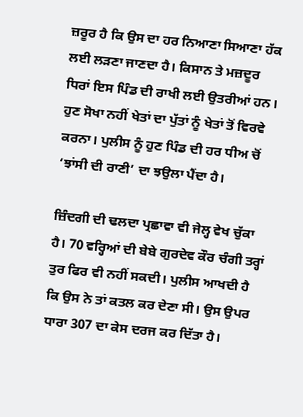ਜ਼ਰੂਰ ਹੈ ਕਿ ਉਸ ਦਾ ਹਰ ਨਿਆਣਾ ਸਿਆਣਾ ਹੱਕ ਲਈ ਲੜਣਾ ਜਾਣਦਾ ਹੈ। ਕਿਸਾਨ ਤੇ ਮਜ਼ਦੂਰ ਧਿਰਾਂ ਇਸ ਪਿੰਡ ਦੀ ਰਾਖੀ ਲਈ ਉਤਰੀਆਂ ਹਨ। ਹੁਣ ਸੋਖਾ ਨਹੀਂ ਖੇਤਾਂ ਦਾ ਪੁੱਤਾਂ ਨੂੰ ਖੇਤਾਂ ਤੋਂ ਵਿਰਵੇ ਕਰਨਾ। ਪੁਲੀਸ ਨੂੰ ਹੁਣ ਪਿੰਡ ਦੀ ਹਰ ਧੀਅ ਚੋਂ ‘ਝਾਂਸੀ ਦੀ ਰਾਣੀ’ ਦਾ ਝਉਲਾ ਪੈਂਦਾ ਹੈ।

ਜ਼ਿੰਦਗੀ ਦੀ ਢਲਦਾ ਪ੍ਰਛਾਵਾ ਵੀ ਜੇਲ੍ਹ ਵੇਖ ਚੁੱਕਾ ਹੈ। 70 ਵਰ੍ਹਿਆਂ ਦੀ ਬੇਬੇ ਗੁਰਦੇਵ ਕੌਰ ਚੰਗੀ ਤਰ੍ਹਾਂ ਤੁਰ ਫਿਰ ਵੀ ਨਹੀਂ ਸਕਦੀ। ਪੁਲੀਸ ਆਖਦੀ ਹੈ ਕਿ ਉਸ ਨੇ ਤਾਂ ਕਤਲ ਕਰ ਦੇਣਾ ਸੀ। ਉਸ ਉਪਰ ਧਾਰਾ 307 ਦਾ ਕੇਸ ਦਰਜ ਕਰ ਦਿੱਤਾ ਹੈ।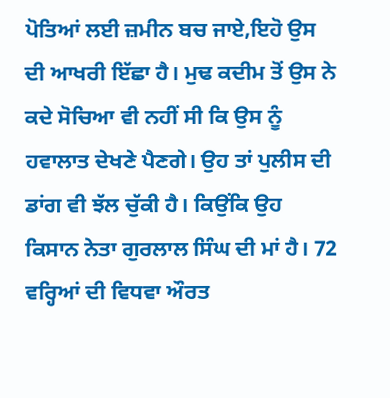ਪੋਤਿਆਂ ਲਈ ਜ਼ਮੀਨ ਬਚ ਜਾਏ,ਇਹੋ ਉਸ ਦੀ ਆਖਰੀ ਇੱਛਾ ਹੈ। ਮੁਢ ਕਦੀਮ ਤੋਂ ਉਸ ਨੇ ਕਦੇ ਸੋਚਿਆ ਵੀ ਨਹੀਂ ਸੀ ਕਿ ਉਸ ਨੂੰ ਹਵਾਲਾਤ ਦੇਖਣੇ ਪੈਣਗੇ। ਉਹ ਤਾਂ ਪੁਲੀਸ ਦੀ ਡਾਂਗ ਵੀ ਝੱਲ ਚੁੱਕੀ ਹੈ। ਕਿਉਂਕਿ ਉਹ ਕਿਸਾਨ ਨੇਤਾ ਗੁਰਲਾਲ ਸਿੰਘ ਦੀ ਮਾਂ ਹੈ। 72 ਵਰ੍ਹਿਆਂ ਦੀ ਵਿਧਵਾ ਔਰਤ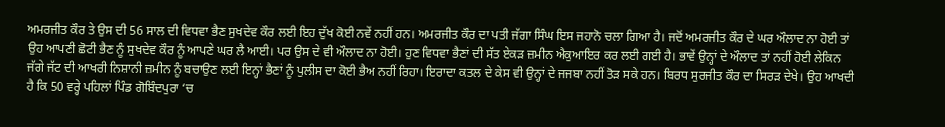ਅਮਰਜੀਤ ਕੌਰ ਤੇ ਉਸ ਦੀ 56 ਸਾਲ ਦੀ ਵਿਧਵਾ ਭੈਣ ਸੁਖਦੇਵ ਕੌਰ ਲਈ ਇਹ ਦੁੱਖ ਕੋਈ ਨਵੇਂ ਨਹੀਂ ਹਨ। ਅਮਰਜੀਤ ਕੌਰ ਦਾ ਪਤੀ ਜੱਗਾ ਸਿੰਘ ਇਸ ਜਹਾਨੋ ਚਲਾ ਗਿਆ ਹੈ। ਜਦੋਂ ਅਮਰਜੀਤ ਕੌਰ ਦੇ ਘਰ ਔਲਾਦ ਨਾ ਹੋਈ ਤਾਂ ਉਹ ਆਪਣੀ ਛੋਟੀ ਭੈਣ ਨੂੰ ਸੁਖਦੇਵ ਕੌਰ ਨੂੰ ਆਪਣੇ ਘਰ ਲੈ ਆਈ। ਪਰ ਉਸ ਦੇ ਵੀ ਔਲਾਦ ਨਾ ਹੋਈ। ਹੁਣ ਵਿਧਵਾ ਭੈਣਾਂ ਦੀ ਸੱਤ ਏਕੜ ਜ਼ਮੀਨ ਐਕੁਆਇਰ ਕਰ ਲਈ ਗਈ ਹੈ। ਭਾਵੇਂ ਉਨ੍ਹਾਂ ਦੇ ਔਲਾਦ ਤਾਂ ਨਹੀਂ ਹੋਈ ਲੇਕਿਨ ਜੱਗੇ ਜੱਟ ਦੀ ਆਖਰੀ ਨਿਸ਼ਾਨੀ ਜ਼ਮੀਨ ਨੂੰ ਬਚਾਉਣ ਲਈ ਇਨ੍ਹਾਂ ਭੈਣਾਂ ਨੂੰ ਪੁਲੀਸ ਦਾ ਕੋਈ ਭੈਅ ਨਹੀਂ ਰਿਹਾ। ਇਰਾਦਾ ਕਤਲ ਦੇ ਕੇਸ ਵੀ ਉਨ੍ਹਾਂ ਦੇ ਜਜਬਾ ਨਹੀਂ ਤੋੜ ਸਕੇ ਹਨ। ਬਿਰਧ ਸੁਰਜੀਤ ਕੌਰ ਦਾ ਸਿਰੜ ਦੇਖੇ। ਉਹ ਆਖਦੀ ਹੈ ਕਿ 50 ਵਰ੍ਹੇ ਪਹਿਲਾਂ ਪਿੰਡ ਗੋਬਿੰਦਪੁਰਾ ‘ਚ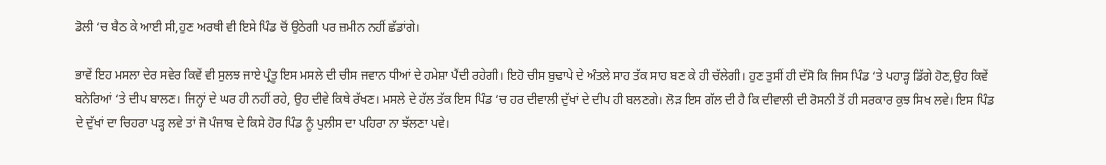ਡੋਲੀ ‘ਚ ਬੈਠ ਕੇ ਆਈ ਸੀ,ਹੁਣ ਅਰਥੀ ਵੀ ਇਸੇ ਪਿੰਡ ਚੋਂ ਉਠੇਗੀ ਪਰ ਜ਼ਮੀਨ ਨਹੀਂ ਛੱਡਾਂਗੇ।

ਭਾਵੇਂ ਇਹ ਮਸਲਾ ਦੇਰ ਸਵੇਰ ਕਿਵੇਂ ਵੀ ਸੁਲਝ ਜਾਏ ਪ੍ਰੰਤੂ ਇਸ ਮਸਲੇ ਦੀ ਚੀਸ ਜਵਾਨ ਧੀਆਂ ਦੇ ਹਮੇਸ਼ਾ ਪੈਂਦੀ ਰਹੇਗੀ। ਇਹੋ ਚੀਸ ਬੁਢਾਪੇ ਦੇ ਅੰਤਲੇ ਸਾਹ ਤੱਕ ਸਾਹ ਬਣ ਕੇ ਹੀ ਚੱਲੇਗੀ। ਹੁਣ ਤੁਸੀਂ ਹੀ ਦੱਸੋ ਕਿ ਜਿਸ ਪਿੰਡ ‘ਤੇ ਪਹਾੜ੍ਹ ਡਿੱਗੇ ਹੋਣ,ਉਹ ਕਿਵੇਂ ਬਨੇਰਿਆਂ ‘ਤੇ ਦੀਪ ਬਾਲਣ। ਜਿਨ੍ਹਾਂ ਦੇ ਘਰ ਹੀ ਨਹੀਂ ਰਹੇ, ਉਹ ਦੀਵੇ ਕਿਥੇ ਰੱਖਣ। ਮਸਲੇ ਦੇ ਹੱਲ ਤੱਕ ਇਸ ਪਿੰਡ ‘ਚ ਹਰ ਦੀਵਾਲੀ ਦੁੱਖਾਂ ਦੇ ਦੀਪ ਹੀ ਬਲਣਗੇ। ਲੋੜ ਇਸ ਗੱਲ ਦੀ ਹੈ ਕਿ ਦੀਵਾਲੀ ਦੀ ਰੋਸਨੀ ਤੋਂ ਹੀ ਸਰਕਾਰ ਕੁਝ ਸਿਖ ਲਵੇ। ਇਸ ਪਿੰਡ ਦੇ ਦੁੱਖਾਂ ਦਾ ਚਿਹਰਾ ਪੜ੍ਹ ਲਵੇ ਤਾਂ ਜੋ ਪੰਜਾਬ ਦੇ ਕਿਸੇ ਹੋਰ ਪਿੰਡ ਨੂੰ ਪੁਲੀਸ ਦਾ ਪਹਿਰਾ ਨਾ ਝੱਲਣਾ ਪਵੇ।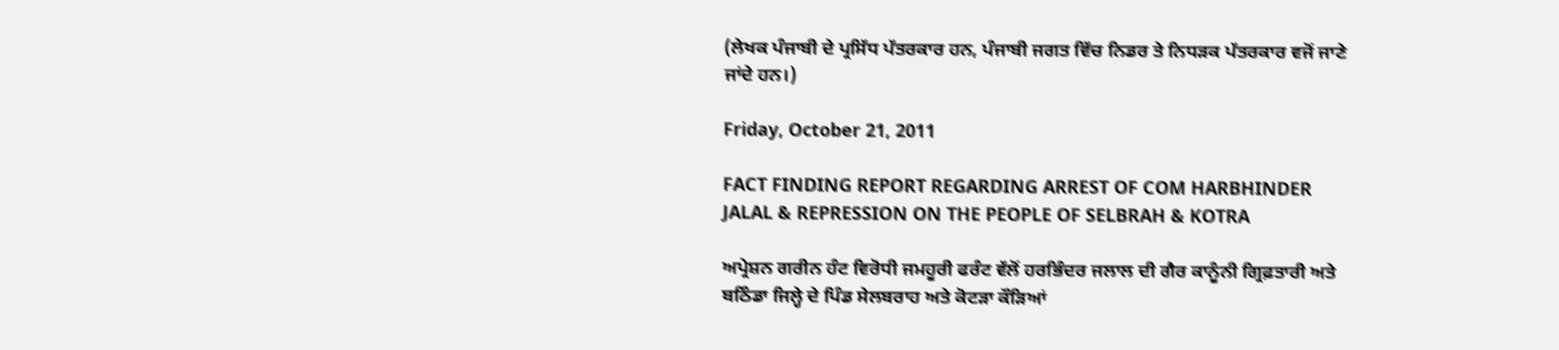(ਲੇਖਕ ਪੰਜਾਬੀ ਦੇ ਪ੍ਰਸਿੱਧ ਪੱਤਰਕਾਰ ਹਨ, ਪੰਜਾਬੀ ਜਗਤ ਵਿੱਚ ਨਿਡਰ ਤੇ ਨਿਧੜਕ ਪੱਤਰਕਾਰ ਵਜੋਂ ਜਾਣੇ ਜਾਂਦੇ ਹਨ।)

Friday, October 21, 2011

FACT FINDING REPORT REGARDING ARREST OF COM HARBHINDER JALAL & REPRESSION ON THE PEOPLE OF SELBRAH & KOTRA

ਅਪ੍ਰੇਸ਼ਨ ਗਰੀਨ ਹੰਟ ਵਿਰੋਧੀ ਜਮਹੂਰੀ ਫਰੰਟ ਵੱਲੋਂ ਹਰਭਿੰਦਰ ਜਲਾਲ ਦੀ ਗੈਰ ਕਾਨੂੰਨੀ ਗ੍ਰਿਫ਼ਤਾਰੀ ਅਤੇ ਬਠਿੰਡਾ ਜਿਲ੍ਹੇ ਦੇ ਪਿੰਡ ਸੇਲਬਰਾਹ ਅਤੇ ਕੋਟੜਾ ਕੌੜਿਆਂ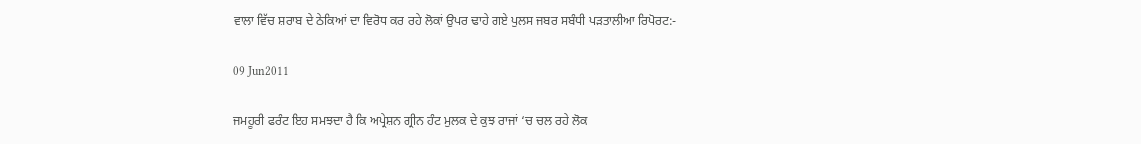ਵਾਲਾ ਵਿੱਚ ਸ਼ਰਾਬ ਦੇ ਠੇਕਿਆਂ ਦਾ ਵਿਰੋਧ ਕਰ ਰਹੇ ਲੋਕਾਂ ਉਪਰ ਢਾਹੇ ਗਏ ਪੁਲਸ ਜਬਰ ਸਬੰਧੀ ਪੜਤਾਲੀਆ ਰਿਪੋਰਟ:-

09 Jun2011

ਜਮਹੂਰੀ ਫਰੰਟ ਇਹ ਸਮਝਦਾ ਹੈ ਕਿ ਅਪ੍ਰੇਸ਼ਨ ਗ੍ਰੀਨ ਹੰਟ ਮੁਲਕ ਦੇ ਕੁਝ ਰਾਜਾਂ ‘ਚ ਚਲ ਰਹੇ ਲੋਕ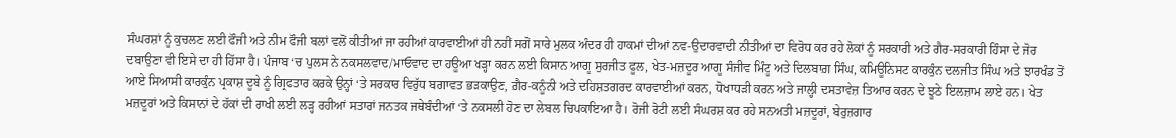ਸੰਘਰਸ਼ਾਂ ਨੂੰ ਕੁਚਲਣ ਲਈ ਫੌਜੀ ਅਤੇ ਨੀਮ ਫੌਜੀ ਬਲਾਂ ਵਲੋਂ ਕੀਤੀਆਂ ਜਾ ਰਹੀਆਂ ਕਾਰਵਾਈਆਂ ਹੀ ਨਹੀਂ ਸਗੋਂ ਸਾਰੇ ਮੁਲਕ ਅੰਦਰ ਹੀ ਹਾਕਮਾਂ ਦੀਆਂ ਨਵ-ਉਦਾਰਵਾਦੀ ਨੀਤੀਆਂ ਦਾ ਵਿਰੋਧ ਕਰ ਰਹੇ ਲੋਕਾਂ ਨੂੰ ਸਰਕਾਰੀ ਅਤੇ ਗੈਰ-ਸਰਕਾਰੀ ਹਿੰਸਾ ਦੇ ਜੋਰ ਦਬਾਉਣਾ ਵੀ ਇਸੇ ਦਾ ਹੀ ਹਿੱਸਾ ਹੈ। ਪੰਜਾਬ ‘ਚ ਪੁਲਸ ਨੇ ਨਕਸਲਵਾਦ/ਮਾਓਵਾਦ ਦਾ ਹਊਆ ਖੜ੍ਹਾ ਕਰਨ ਲਈ ਕਿਸਾਨ ਆਗੂ ਸੁਰਜੀਤ ਫੂਲ, ਖੇਤ-ਮਜ਼ਦੂਰ ਆਗੂ ਸੰਜੀਵ ਮਿੰਟੂ ਅਤੇ ਦਿਲਬਾਗ਼ ਸਿੰਘ, ਕਮਿਊਨਿਸਟ ਕਾਰਕੁੰਨ ਦਲਜੀਤ ਸਿੰਘ ਅਤੇ ਝਾਰਖੰਡ ਤੋਂ ਆਏ ਸਿਆਸੀ ਕਾਰਕੁੰਨ ਪ੍ਰਕਾਸ਼ ਦੂਬੇ ਨੂੰ ਗ੍ਰਿਫਤਾਰ ਕਰਕੇ ਉਨ੍ਹਾਂ ‘ਤੇ ਸਰਕਾਰ ਵਿਰੁੱਧ ਬਗਾਵਤ ਭੜਕਾਉਣ, ਗ਼ੈਰ-ਕਨੂੰਨੀ ਅਤੇ ਦਹਿਸ਼ਤਗਰਦ ਕਾਰਵਾਈਆਂ ਕਰਨ, ਧੋਖਾਧੜੀ ਕਰਨ ਅਤੇ ਜਾਲ੍ਹੀ ਦਸਤਾਵੇਜ਼ ਤਿਆਰ ਕਰਨ ਦੇ ਝੂਠੇ ਇਲਜ਼ਾਮ ਲਾਏ ਹਨ। ਖੇਤ ਮਜ਼ਦੂਰਾਂ ਅਤੇ ਕਿਸਾਨਾਂ ਦੇ ਹੱਕਾਂ ਦੀ ਰਾਖੀ ਲਈ ਲੜ੍ਹ ਰਹੀਆਂ ਸਤਾਰਾਂ ਜਨਤਕ ਜਥੇਬੰਦੀਆਂ ‘ਤੇ ਨਕਸਲੀ ਹੋਣ ਦਾ ਲੇਬਲ ਚਿਪਕਾਇਆ ਹੈ। ਰੋਜੀ ਰੋਟੀ ਲਈ ਸੰਘਰਸ਼ ਕਰ ਰਹੇ ਸਨਅਤੀ ਮਜ਼ਦੂਰਾਂ, ਬੇਰੁਜ਼ਗਾਰ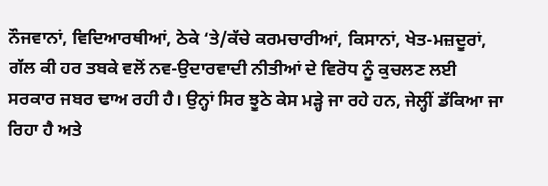ਨੌਜਵਾਨਾਂ, ਵਿਦਿਆਰਥੀਆਂ, ਠੇਕੇ ‘ਤੇ/ਕੱਚੇ ਕਰਮਚਾਰੀਆਂ, ਕਿਸਾਨਾਂ, ਖੇਤ-ਮਜ਼ਦੂਰਾਂ, ਗੱਲ ਕੀ ਹਰ ਤਬਕੇ ਵਲੋਂ ਨਵ-ਉਦਾਰਵਾਦੀ ਨੀਤੀਆਂ ਦੇ ਵਿਰੋਧ ਨੂੰ ਕੁਚਲਣ ਲਈ ਸਰਕਾਰ ਜਬਰ ਢਾਅ ਰਹੀ ਹੈ। ਉਨ੍ਹਾਂ ਸਿਰ ਝੂਠੇ ਕੇਸ ਮੜ੍ਹੇ ਜਾ ਰਹੇ ਹਨ, ਜੇਲ੍ਹੀਂ ਡੱਕਿਆ ਜਾ ਰਿਹਾ ਹੈ ਅਤੇ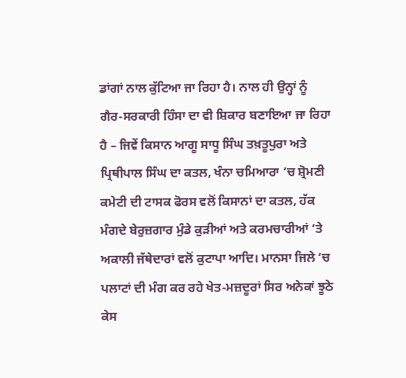ਡਾਂਗਾਂ ਨਾਲ ਕੁੱਟਿਆ ਜਾ ਰਿਹਾ ਹੈ। ਨਾਲ ਹੀ ਉਨ੍ਹਾਂ ਨੂੰ ਗੈਰ-ਸਰਕਾਰੀ ਹਿੰਸਾ ਦਾ ਵੀ ਸ਼ਿਕਾਰ ਬਣਾਇਆ ਜਾ ਰਿਹਾ ਹੈ – ਜਿਵੇਂ ਕਿਸਾਨ ਆਗੂ ਸਾਧੂ ਸਿੰਘ ਤਖ਼ਤੂਪੁਰਾ ਅਤੇ ਪ੍ਰਿਥੀਪਾਲ ਸਿੰਘ ਦਾ ਕਤਲ, ਖੰਨਾ ਚਮਿਆਰਾ ‘ਚ ਸ਼੍ਰੋਮਣੀ ਕਮੇਟੀ ਦੀ ਟਾਸਕ ਫੋਰਸ ਵਲੋਂ ਕਿਸਾਨਾਂ ਦਾ ਕਤਲ, ਹੱਕ ਮੰਗਦੇ ਬੇਰੁਜ਼ਗਾਰ ਮੁੰਡੇ ਕੁੜੀਆਂ ਅਤੇ ਕਰਮਚਾਰੀਆਂ ‘ਤੇ ਅਕਾਲੀ ਜੱਥੇਦਾਰਾਂ ਵਲੋਂ ਕੁਟਾਪਾ ਆਦਿ। ਮਾਨਸਾ ਜਿਲੇ ‘ਚ ਪਲਾਟਾਂ ਦੀ ਮੰਗ ਕਰ ਰਹੇ ਖੇਤ-ਮਜ਼ਦੂਰਾਂ ਸਿਰ ਅਨੇਕਾਂ ਝੂਠੇ ਕੇਸ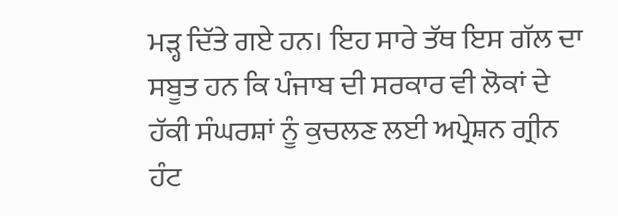ਮੜ੍ਹ ਦਿੱਤੇ ਗਏ ਹਨ। ਇਹ ਸਾਰੇ ਤੱਥ ਇਸ ਗੱਲ ਦਾ ਸਬੂਤ ਹਨ ਕਿ ਪੰਜਾਬ ਦੀ ਸਰਕਾਰ ਵੀ ਲੋਕਾਂ ਦੇ ਹੱਕੀ ਸੰਘਰਸ਼ਾਂ ਨੂੰ ਕੁਚਲਣ ਲਈ ਅਪ੍ਰੇਸ਼ਨ ਗ੍ਰੀਨ ਹੰਟ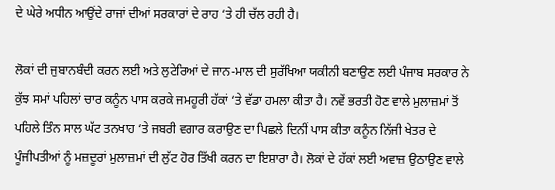ਦੇ ਘੇਰੇ ਅਧੀਨ ਆਉਂਦੇ ਰਾਜਾਂ ਦੀਆਂ ਸਰਕਾਰਾਂ ਦੇ ਰਾਹ ‘ਤੇ ਹੀ ਚੱਲ ਰਹੀ ਹੈ।

ਲੋਕਾਂ ਦੀ ਜੁਬਾਨਬੰਦੀ ਕਰਨ ਲਈ ਅਤੇ ਲੁਟੇਰਿਆਂ ਦੇ ਜਾਨ-ਮਾਲ ਦੀ ਸੁਰੱਖਿਆ ਯਕੀਨੀ ਬਣਾਉਣ ਲਈ ਪੰਜਾਬ ਸਰਕਾਰ ਨੇ ਕੁੱਝ ਸਮਾਂ ਪਹਿਲਾਂ ਚਾਰ ਕਨੂੰਨ ਪਾਸ ਕਰਕੇ ਜਮਹੂਰੀ ਹੱਕਾਂ ‘ਤੇ ਵੱਡਾ ਹਮਲਾ ਕੀਤਾ ਹੈ। ਨਵੇਂ ਭਰਤੀ ਹੋਣ ਵਾਲੇ ਮੁਲਾਜ਼ਮਾਂ ਤੋਂ ਪਹਿਲੇ ਤਿੰਨ ਸਾਲ ਘੱਟ ਤਨਖਾਹ ‘ਤੇ ਜਬਰੀ ਵਗਾਰ ਕਰਾਉਣ ਦਾ ਪਿਛਲੇ ਦਿਨੀਂ ਪਾਸ ਕੀਤਾ ਕਨੂੰਨ ਨਿੱਜੀ ਖੇਤਰ ਦੇ ਪੂੰਜੀਪਤੀਆਂ ਨੂੰ ਮਜ਼ਦੂਰਾਂ ਮੁਲਾਜ਼ਮਾਂ ਦੀ ਲੁੱਟ ਹੋਰ ਤਿੱਖੀ ਕਰਨ ਦਾ ਇਸ਼ਾਰਾ ਹੈ। ਲੋਕਾਂ ਦੇ ਹੱਕਾਂ ਲਈ ਅਵਾਜ਼ ਉਠਾਉਣ ਵਾਲੇ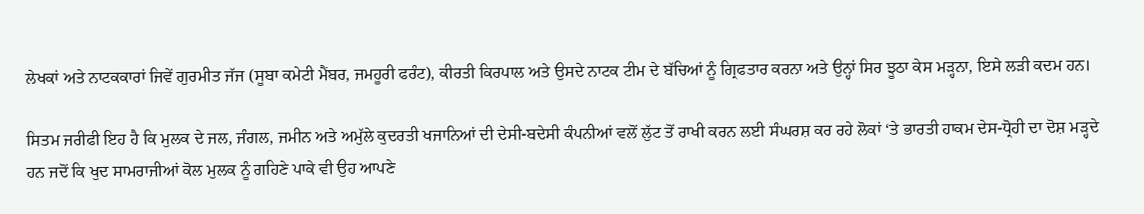ਲੇਖਕਾਂ ਅਤੇ ਨਾਟਕਕਾਰਾਂ ਜਿਵੇਂ ਗੁਰਮੀਤ ਜੱਜ (ਸੂਬਾ ਕਮੇਟੀ ਮੈਂਬਰ, ਜਮਹੂਰੀ ਫਰੰਟ), ਕੀਰਤੀ ਕਿਰਪਾਲ ਅਤੇ ਉਸਦੇ ਨਾਟਕ ਟੀਮ ਦੇ ਬੱਚਿਆਂ ਨੂੰ ਗ੍ਰਿਫਤਾਰ ਕਰਨਾ ਅਤੇ ਉਨ੍ਹਾਂ ਸਿਰ ਝੂਠਾ ਕੇਸ ਮੜ੍ਹਨਾ, ਇਸੇ ਲੜੀ ਕਦਮ ਹਨ।

ਸਿਤਮ ਜਰੀਫੀ ਇਹ ਹੈ ਕਿ ਮੁਲਕ ਦੇ ਜਲ, ਜੰਗਲ, ਜਮੀਨ ਅਤੇ ਅਮੁੱਲੇ ਕੁਦਰਤੀ ਖਜਾਨਿਆਂ ਦੀ ਦੇਸੀ-ਬਦੇਸੀ ਕੰਪਨੀਆਂ ਵਲੋਂ ਲੁੱਟ ਤੋਂ ਰਾਖੀ ਕਰਨ ਲਈ ਸੰਘਰਸ਼ ਕਰ ਰਹੇ ਲੋਕਾਂ ‘ਤੇ ਭਾਰਤੀ ਹਾਕਮ ਦੇਸ-ਧ੍ਰੋਹੀ ਦਾ ਦੋਸ਼ ਮੜ੍ਹਦੇ ਹਨ ਜਦੋਂ ਕਿ ਖੁਦ ਸਾਮਰਾਜੀਆਂ ਕੋਲ ਮੁਲਕ ਨੂੰ ਗਹਿਣੇ ਪਾਕੇ ਵੀ ਉਹ ਆਪਣੇ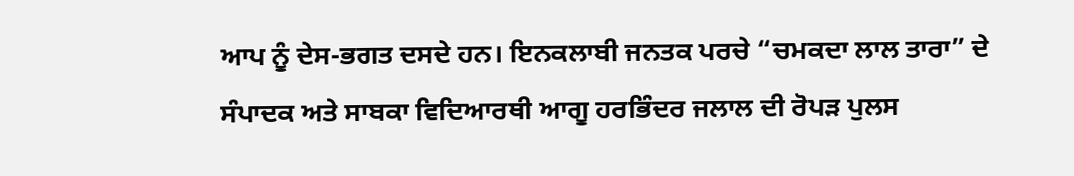ਆਪ ਨੂੰ ਦੇਸ-ਭਗਤ ਦਸਦੇ ਹਨ। ਇਨਕਲਾਬੀ ਜਨਤਕ ਪਰਚੇ “ਚਮਕਦਾ ਲਾਲ ਤਾਰਾ” ਦੇ ਸੰਪਾਦਕ ਅਤੇ ਸਾਬਕਾ ਵਿਦਿਆਰਥੀ ਆਗੂ ਹਰਭਿੰਦਰ ਜਲਾਲ ਦੀ ਰੋਪੜ ਪੁਲਸ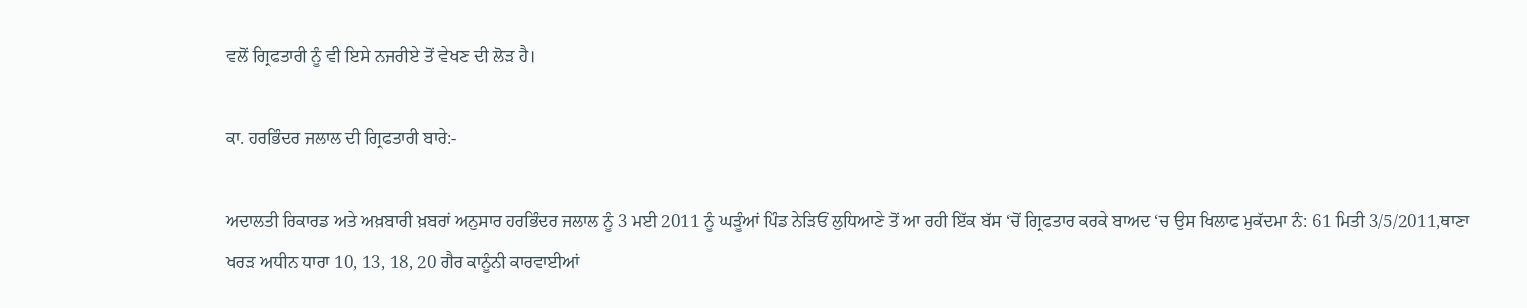ਵਲੋਂ ਗ੍ਰਿਫਤਾਰੀ ਨੂੰ ਵੀ ਇਸੇ ਨਜਰੀਏ ਤੋਂ ਵੇਖਣ ਦੀ ਲੋੜ ਹੈ।

ਕਾ. ਹਰਭਿੰਦਰ ਜਲਾਲ ਦੀ ਗ੍ਰਿਫਤਾਰੀ ਬਾਰੇ:-

ਅਦਾਲਤੀ ਰਿਕਾਰਡ ਅਤੇ ਅਖ਼ਬਾਰੀ ਖ਼ਬਰਾਂ ਅਨੁਸਾਰ ਹਰਭਿੰਦਰ ਜਲਾਲ ਨੂੰ 3 ਮਈ 2011 ਨੂੰ ਘੜੂੰਆਂ ਪਿੰਡ ਨੇੜਿਓਂ ਲੁਧਿਆਣੇ ਤੋਂ ਆ ਰਹੀ ਇੱਕ ਬੱਸ ‘ਚੋਂ ਗ੍ਰਿਫਤਾਰ ਕਰਕੇ ਬਾਅਦ ‘ਚ ਉਸ ਖਿਲਾਫ ਮੁਕੱਦਮਾ ਨੰ: 61 ਮਿਤੀ 3/5/2011,ਥਾਣਾ ਖਰੜ ਅਧੀਨ ਧਾਰਾ 10, 13, 18, 20 ਗੈਰ ਕਾਨੂੰਨੀ ਕਾਰਵਾਈਆਂ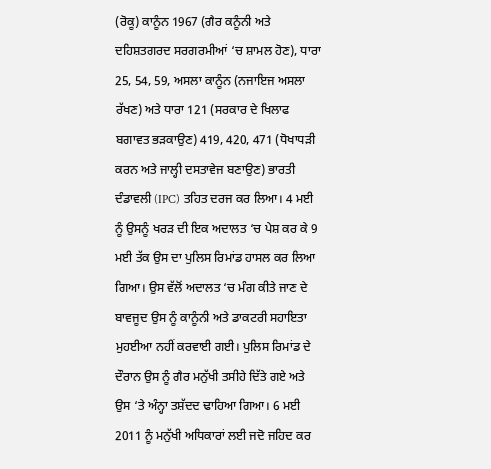(ਰੋਕੂ) ਕਾਨੂੰਨ 1967 (ਗੈਰ ਕਨੂੰਨੀ ਅਤੇ ਦਹਿਸ਼ਤਗਰਦ ਸਰਗਰਮੀਆਂ ‘ਚ ਸ਼ਾਮਲ ਹੋਣ), ਧਾਰਾ 25, 54, 59, ਅਸਲਾ ਕਾਨੂੰਨ (ਨਜਾਇਜ ਅਸਲਾ ਰੱਖਣ) ਅਤੇ ਧਾਰਾ 121 (ਸਰਕਾਰ ਦੇ ਖਿਲਾਫ ਬਗਾਵਤ ਭੜਕਾਉਣ) 419, 420, 471 (ਧੋਖਾਧੜੀ ਕਰਨ ਅਤੇ ਜਾਲ੍ਹੀ ਦਸਤਾਵੇਜ ਬਣਾਉਣ) ਭਾਰਤੀ ਦੰਡਾਵਲੀ (IPC) ਤਹਿਤ ਦਰਜ ਕਰ ਲਿਆ। 4 ਮਈ ਨੂੰ ਉਸਨੂੰ ਖਰੜ ਦੀ ਇਕ ਅਦਾਲਤ ‘ਚ ਪੇਸ਼ ਕਰ ਕੇ 9 ਮਈ ਤੱਕ ਉਸ ਦਾ ਪੁਲਿਸ ਰਿਮਾਂਡ ਹਾਸਲ ਕਰ ਲਿਆ ਗਿਆ। ਉਸ ਵੱਲੋਂ ਅਦਾਲਤ ‘ਚ ਮੰਗ ਕੀਤੇ ਜਾਣ ਦੇ ਬਾਵਜੂਦ ਉਸ ਨੂੰ ਕਾਨੂੰਨੀ ਅਤੇ ਡਾਕਟਰੀ ਸਹਾਇਤਾ ਮੁਹਈਆ ਨਹੀਂ ਕਰਵਾਈ ਗਈ। ਪੁਲਿਸ ਰਿਮਾਂਡ ਦੇ ਦੌਰਾਨ ਉਸ ਨੂੰ ਗੈਰ ਮਨੁੱਖੀ ਤਸੀਹੇ ਦਿੱਤੇ ਗਏ ਅਤੇ ਉਸ ‘ਤੇ ਅੰਨ੍ਹਾ ਤਸ਼ੱਦਦ ਢਾਹਿਆ ਗਿਆ। 6 ਮਈ 2011 ਨੂੰ ਮਨੁੱਖੀ ਅਧਿਕਾਰਾਂ ਲਈ ਜਦੋ ਜਹਿਦ ਕਰ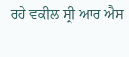ਰਹੇ ਵਕੀਲ ਸ੍ਰੀ ਆਰ ਐਸ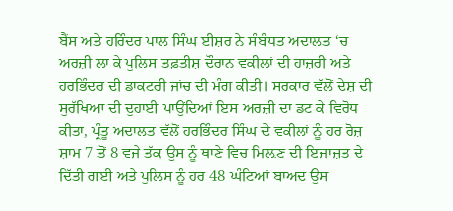ਬੈਂਸ ਅਤੇ ਹਰਿੰਦਰ ਪਾਲ ਸਿੰਘ ਈਸ਼ਰ ਨੇ ਸੰਬੰਧਤ ਅਦਾਲਤ ‘ਚ ਅਰਜ਼ੀ ਲਾ ਕੇ ਪੁਲਿਸ ਤਫ਼ਤੀਸ਼ ਦੌਰਾਨ ਵਕੀਲਾਂ ਦੀ ਹਾਜ਼ਰੀ ਅਤੇ ਹਰਭਿੰਦਰ ਦੀ ਡਾਕਟਰੀ ਜਾਂਚ ਦੀ ਮੰਗ ਕੀਤੀ। ਸਰਕਾਰ ਵੱਲੋਂ ਦੇਸ਼ ਦੀ ਸੁਰੱਖਿਆ ਦੀ ਦੁਹਾਈ ਪਾਉਂਦਿਆਂ ਇਸ ਅਰਜ਼ੀ ਦਾ ਡਟ ਕੇ ਵਿਰੋਧ ਕੀਤਾ, ਪ੍ਰੰਤੂ ਅਦਾਲਤ ਵੱਲੋਂ ਹਰਭਿੰਦਰ ਸਿੰਘ ਦੇ ਵਕੀਲਾਂ ਨੂੰ ਹਰ ਰੋਜ਼ ਸ਼ਾਮ 7 ਤੋਂ 8 ਵਜੇ ਤੱਕ ਉਸ ਨੂੰ ਥਾਣੇ ਵਿਚ ਮਿਲ਼ਣ ਦੀ ਇਜਾਜ਼ਤ ਦੇ ਦਿੱਤੀ ਗਈ ਅਤੇ ਪੁਲਿਸ ਨੂੰ ਹਰ 48 ਘੰਟਿਆਂ ਬਾਅਦ ਉਸ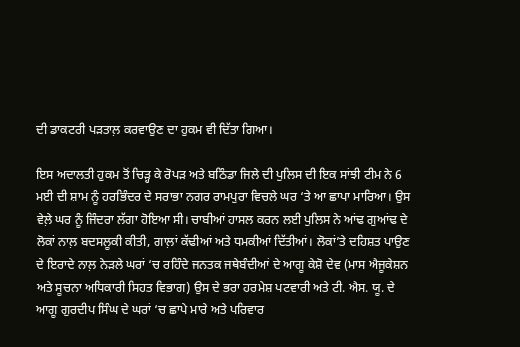ਦੀ ਡਾਕਟਰੀ ਪੜਤਾਲ਼ ਕਰਵਾਉਣ ਦਾ ਹੁਕਮ ਵੀ ਦਿੱਤਾ ਗਿਆ।

ਇਸ ਅਦਾਲਤੀ ਹੁਕਮ ਤੋਂ ਚਿੜ੍ਹ ਕੇ ਰੋਪੜ ਅਤੇ ਬਠਿੰਡਾ ਜਿਲੇ ਦੀ ਪੁਲਿਸ ਦੀ ਇਕ ਸਾਂਝੀ ਟੀਮ ਨੇ 6 ਮਈ ਦੀ ਸ਼ਾਮ ਨੂੰ ਹਰਭਿੰਦਰ ਦੇ ਸਰਾਭਾ ਨਗਰ ਰਾਮਪੁਰਾ ਵਿਚਲੇ ਘਰ ‘ਤੇ ਆ ਛਾਪਾ ਮਾਰਿਆ। ਉਸ ਵੇਲ਼ੇ ਘਰ ਨੂੰ ਜਿੰਦਰਾ ਲੱਗਾ ਹੋਇਆ ਸੀ। ਚਾਬੀਆਂ ਹਾਸਲ ਕਰਨ ਲਈ ਪੁਲਿਸ ਨੇ ਆਂਢ ਗੁਆਂਢ ਦੇ ਲੋਕਾਂ ਨਾਲ਼ ਬਦਸਲੂਕੀ ਕੀਤੀ, ਗਾਲ਼ਾਂ ਕੱਢੀਆਂ ਅਤੇ ਧਮਕੀਆਂ ਦਿੱਤੀਆਂ। ਲੋਕਾਂ’ਤੇ ਦਹਿਸ਼ਤ ਪਾਉਣ ਦੇ ਇਰਾਦੇ ਨਾਲ਼ ਨੇੜਲੇ ਘਰਾਂ ‘ਚ ਰਹਿੰਦੇ ਜਨਤਕ ਜਥੇਬੰਦੀਆਂ ਦੇ ਆਗੂ ਕੇਸ਼ੋ ਦੇਵ (ਮਾਸ ਐਜੂਕੇਸ਼ਨ ਅਤੇ ਸੂਚਨਾ ਅਧਿਕਾਰੀ ਸਿਹਤ ਵਿਭਾਗ) ਉਸ ਦੇ ਭਰਾ ਹਰਮੇਸ਼ ਪਟਵਾਰੀ ਅਤੇ ਟੀ. ਐਸ. ਯੂ. ਦੇ ਆਗੂ ਗੁਰਦੀਪ ਸਿੰਘ ਦੇ ਘਰਾਂ ‘ਚ ਛਾਪੇ ਮਾਰੇ ਅਤੇ ਪਰਿਵਾਰ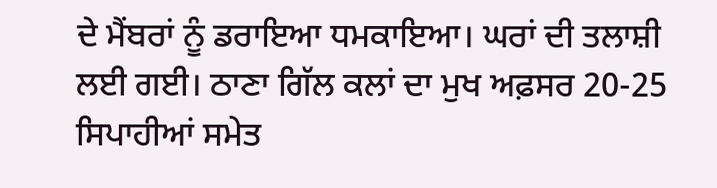ਦੇ ਮੈਂਬਰਾਂ ਨੂੰ ਡਰਾਇਆ ਧਮਕਾਇਆ। ਘਰਾਂ ਦੀ ਤਲਾਸ਼ੀ ਲਈ ਗਈ। ਠਾਣਾ ਗਿੱਲ ਕਲਾਂ ਦਾ ਮੁਖ ਅਫ਼ਸਰ 20-25 ਸਿਪਾਹੀਆਂ ਸਮੇਤ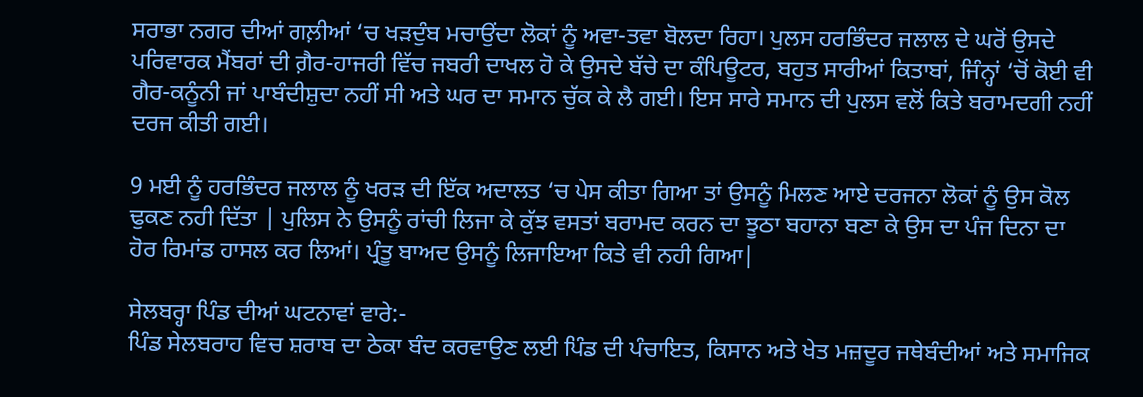ਸਰਾਭਾ ਨਗਰ ਦੀਆਂ ਗਲ਼ੀਆਂ ‘ਚ ਖੜਦੁੰਬ ਮਚਾਉਂਦਾ ਲੋਕਾਂ ਨੂੰ ਅਵਾ-ਤਵਾ ਬੋਲਦਾ ਰਿਹਾ। ਪੁਲਸ ਹਰਭਿੰਦਰ ਜਲਾਲ ਦੇ ਘਰੋਂ ਉਸਦੇ ਪਰਿਵਾਰਕ ਮੈਂਬਰਾਂ ਦੀ ਗ਼ੈਰ-ਹਾਜਰੀ ਵਿੱਚ ਜਬਰੀ ਦਾਖਲ ਹੋ ਕੇ ਉਸਦੇ ਬੱਚੇ ਦਾ ਕੰਪਿਊਟਰ, ਬਹੁਤ ਸਾਰੀਆਂ ਕਿਤਾਬਾਂ, ਜਿੰਨ੍ਹਾਂ ‘ਚੋਂ ਕੋਈ ਵੀ ਗੈਰ-ਕਨੂੰਨੀ ਜਾਂ ਪਾਬੰਦੀਸ਼ੁਦਾ ਨਹੀਂ ਸੀ ਅਤੇ ਘਰ ਦਾ ਸਮਾਨ ਚੁੱਕ ਕੇ ਲੈ ਗਈ। ਇਸ ਸਾਰੇ ਸਮਾਨ ਦੀ ਪੁਲਸ ਵਲੋਂ ਕਿਤੇ ਬਰਾਮਦਗੀ ਨਹੀਂ ਦਰਜ ਕੀਤੀ ਗਈ।

9 ਮਈ ਨੂੰ ਹਰਭਿੰਦਰ ਜਲਾਲ ਨੂੰ ਖਰੜ ਦੀ ਇੱਕ ਅਦਾਲਤ ‘ਚ ਪੇਸ ਕੀਤਾ ਗਿਆ ਤਾਂ ਉਸਨੂੰ ਮਿਲਣ ਆਏ ਦਰਜਨਾ ਲੋਕਾਂ ਨੂੰ ਉਸ ਕੋਲ ਢੁਕਣ ਨਹੀ ਦਿੱਤਾ | ਪੁਲਿਸ ਨੇ ਉਸਨੂੰ ਰਾਂਚੀ ਲਿਜਾ ਕੇ ਕੁੱਝ ਵਸਤਾਂ ਬਰਾਮਦ ਕਰਨ ਦਾ ਝੂਠਾ ਬਹਾਨਾ ਬਣਾ ਕੇ ਉਸ ਦਾ ਪੰਜ ਦਿਨਾ ਦਾ ਹੋਰ ਰਿਮਾਂਡ ਹਾਸਲ ਕਰ ਲਿਆਂ। ਪ੍ਰੰਤੂ ਬਾਅਦ ਉਸਨੂੰ ਲਿਜਾਇਆ ਕਿਤੇ ਵੀ ਨਹੀ ਗਿਆ|

ਸੇਲਬਰ੍ਹਾ ਪਿੰਡ ਦੀਆਂ ਘਟਨਾਵਾਂ ਵਾਰੇ:-
ਪਿੰਡ ਸੇਲਬਰਾਹ ਵਿਚ ਸ਼ਰਾਬ ਦਾ ਠੇਕਾ ਬੰਦ ਕਰਵਾਉਣ ਲਈ ਪਿੰਡ ਦੀ ਪੰਚਾਇਤ, ਕਿਸਾਨ ਅਤੇ ਖੇਤ ਮਜ਼ਦੂਰ ਜਥੇਬੰਦੀਆਂ ਅਤੇ ਸਮਾਜਿਕ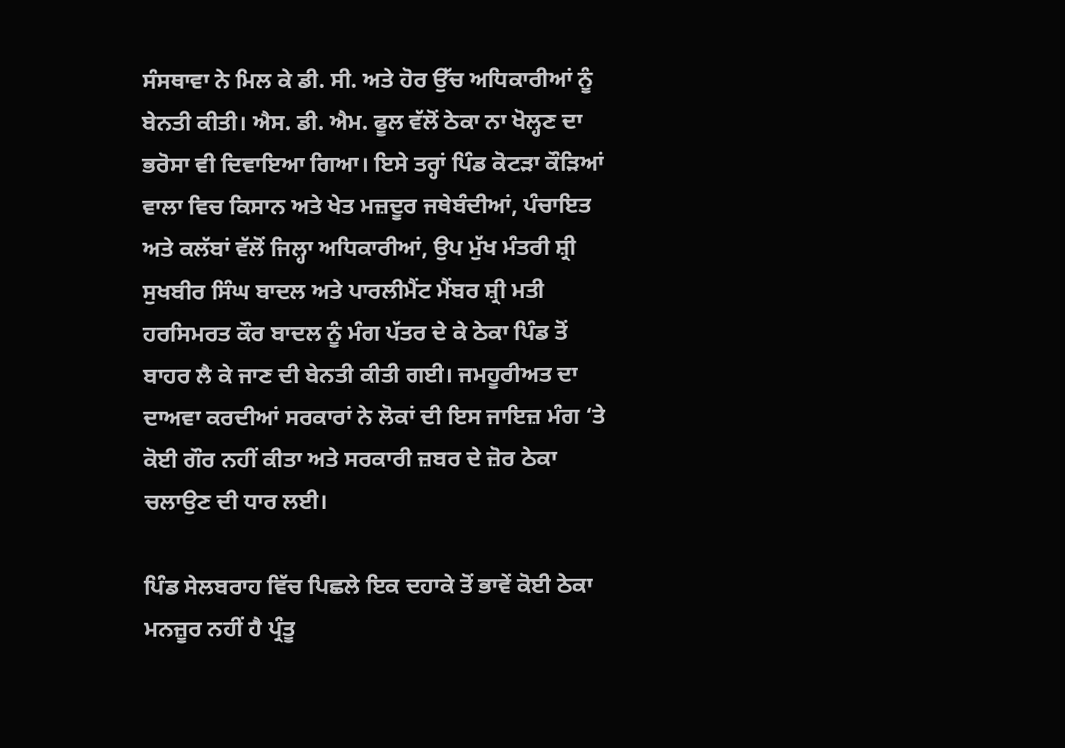ਸੰਸਥਾਵਾ ਨੇ ਮਿਲ ਕੇ ਡੀ. ਸੀ. ਅਤੇ ਹੋਰ ਉੱਚ ਅਧਿਕਾਰੀਆਂ ਨੂੰ ਬੇਨਤੀ ਕੀਤੀ। ਐਸ. ਡੀ. ਐਮ. ਫੂਲ ਵੱਲੋਂ ਠੇਕਾ ਨਾ ਖੋਲ੍ਹਣ ਦਾ ਭਰੋਸਾ ਵੀ ਦਿਵਾਇਆ ਗਿਆ। ਇਸੇ ਤਰ੍ਹਾਂ ਪਿੰਡ ਕੋਟੜਾ ਕੌੜਿਆਂ ਵਾਲਾ ਵਿਚ ਕਿਸਾਨ ਅਤੇ ਖੇਤ ਮਜ਼ਦੂਰ ਜਥੇਬੰਦੀਆਂ, ਪੰਚਾਇਤ ਅਤੇ ਕਲੱਬਾਂ ਵੱਲੋਂ ਜਿਲ੍ਹਾ ਅਧਿਕਾਰੀਆਂ, ਉਪ ਮੁੱਖ ਮੰਤਰੀ ਸ਼੍ਰੀ ਸੁਖਬੀਰ ਸਿੰਘ ਬਾਦਲ ਅਤੇ ਪਾਰਲੀਮੈਂਟ ਮੈਂਬਰ ਸ਼੍ਰੀ ਮਤੀ ਹਰਸਿਮਰਤ ਕੌਰ ਬਾਦਲ ਨੂੰ ਮੰਗ ਪੱਤਰ ਦੇ ਕੇ ਠੇਕਾ ਪਿੰਡ ਤੋਂ ਬਾਹਰ ਲੈ ਕੇ ਜਾਣ ਦੀ ਬੇਨਤੀ ਕੀਤੀ ਗਈ। ਜਮਹੂਰੀਅਤ ਦਾ ਦਾਅਵਾ ਕਰਦੀਆਂ ਸਰਕਾਰਾਂ ਨੇ ਲੋਕਾਂ ਦੀ ਇਸ ਜਾਇਜ਼ ਮੰਗ ‘ਤੇ ਕੋਈ ਗੌਰ ਨਹੀਂ ਕੀਤਾ ਅਤੇ ਸਰਕਾਰੀ ਜ਼ਬਰ ਦੇ ਜ਼ੋਰ ਠੇਕਾ ਚਲਾਉਣ ਦੀ ਧਾਰ ਲਈ।

ਪਿੰਡ ਸੇਲਬਰਾਹ ਵਿੱਚ ਪਿਛਲੇ ਇਕ ਦਹਾਕੇ ਤੋਂ ਭਾਵੇਂ ਕੋਈ ਠੇਕਾ ਮਨਜ਼ੂਰ ਨਹੀਂ ਹੈ ਪ੍ਰੰਤੂ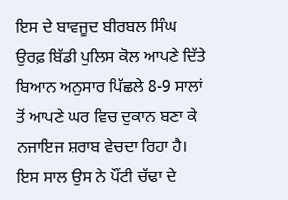ਇਸ ਦੇ ਬਾਵਜੂਦ ਬੀਰਬਲ ਸਿੰਘ ਉਰਫ਼ ਬਿੱਡੀ ਪੁਲਿਸ ਕੋਲ ਆਪਣੇ ਦਿੱਤੇ ਬਿਆਨ ਅਨੁਸਾਰ ਪਿੱਛਲੇ 8-9 ਸਾਲਾਂ ਤੋਂ ਆਪਣੇ ਘਰ ਵਿਚ ਦੁਕਾਨ ਬਣਾ ਕੇ ਨਜਾਇਜ ਸ਼ਰਾਬ ਵੇਚਦਾ ਰਿਹਾ ਹੈ। ਇਸ ਸਾਲ ਉਸ ਨੇ ਪੌਂਟੀ ਚੱਢਾ ਦੇ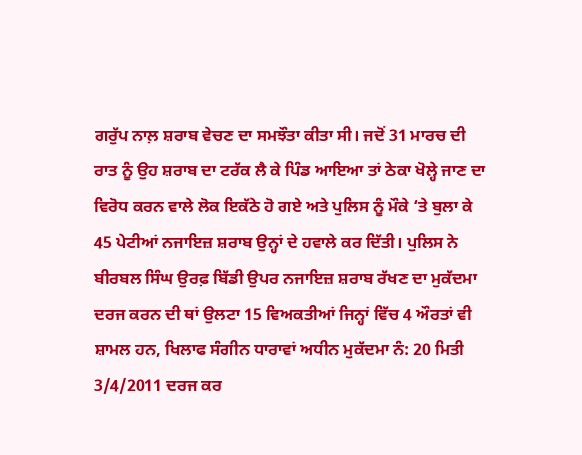ਗਰੁੱਪ ਨਾਲ਼ ਸ਼ਰਾਬ ਵੇਚਣ ਦਾ ਸਮਝੌਤਾ ਕੀਤਾ ਸੀ। ਜਦੋਂ 31 ਮਾਰਚ ਦੀ ਰਾਤ ਨੂੰ ਉਹ ਸ਼ਰਾਬ ਦਾ ਟਰੱਕ ਲੈ ਕੇ ਪਿੰਡ ਆਇਆ ਤਾਂ ਠੇਕਾ ਖੋਲ੍ਹੇ ਜਾਣ ਦਾ ਵਿਰੋਧ ਕਰਨ ਵਾਲੇ ਲੋਕ ਇਕੱਠੇ ਹੋ ਗਏ ਅਤੇ ਪੁਲਿਸ ਨੂੰ ਮੌਕੇ ‘ਤੇ ਬੁਲਾ ਕੇ 45 ਪੇਟੀਆਂ ਨਜਾਇਜ਼ ਸ਼ਰਾਬ ਉਨ੍ਹਾਂ ਦੇ ਹਵਾਲੇ ਕਰ ਦਿੱਤੀ। ਪੁਲਿਸ ਨੇ ਬੀਰਬਲ ਸਿੰਘ ਉਰਫ਼ ਬਿੱਡੀ ਉਪਰ ਨਜਾਇਜ਼ ਸ਼ਰਾਬ ਰੱਖਣ ਦਾ ਮੁਕੱਦਮਾ ਦਰਜ ਕਰਨ ਦੀ ਥਾਂ ਉਲਟਾ 15 ਵਿਅਕਤੀਆਂ ਜਿਨ੍ਹਾਂ ਵਿੱਚ 4 ਔਰਤਾਂ ਵੀ ਸ਼ਾਮਲ ਹਨ, ਖਿਲਾਫ ਸੰਗੀਨ ਧਾਰਾਵਾਂ ਅਧੀਨ ਮੁਕੱਦਮਾ ਨੰ: 20 ਮਿਤੀ 3/4/2011 ਦਰਜ ਕਰ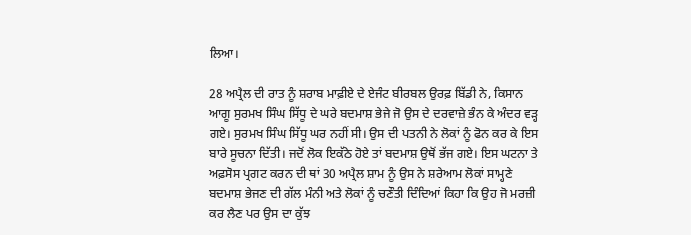ਲਿਆ।

28 ਅਪ੍ਰੈਲ ਦੀ ਰਾਤ ਨੂੰ ਸ਼ਰਾਬ ਮਾਫ਼ੀਏ ਦੇ ਏਜੰਟ ਬੀਰਬਲ ਉਰਫ਼ ਬਿੱਡੀ ਨੇ, ਕਿਸਾਨ ਆਗੂ ਸੁਰਮਖ ਸਿੰਘ ਸਿੱਧੂ ਦੇ ਘਰੇ ਬਦਮਾਸ਼ ਭੇਜੇ ਜੋ ਉਸ ਦੇ ਦਰਵਾਜ਼ੇ ਭੰਨ ਕੇ ਅੰਦਰ ਵੜ੍ਹ ਗਏ। ਸੁਰਮਖ ਸਿੰਘ ਸਿੱਧੂ ਘਰ ਨਹੀਂ ਸੀ। ਉਸ ਦੀ ਪਤਨੀ ਨੇ ਲੋਕਾਂ ਨੂੰ ਫੋਨ ਕਰ ਕੇ ਇਸ ਬਾਰੇ ਸੂਚਨਾ ਦਿੱਤੀ। ਜਦੋਂ ਲੋਕ ਇਕੱਠੇ ਹੋਏ ਤਾਂ ਬਦਮਾਸ਼ ਉਥੋਂ ਭੱਜ ਗਏ। ਇਸ ਘਟਨਾ ਤੇ ਅਫ਼ਸੋਸ ਪ੍ਰਗਟ ਕਰਨ ਦੀ ਥਾਂ 30 ਅਪ੍ਰੈਲ ਸ਼ਾਮ ਨੂੰ ਉਸ ਨੇ ਸ਼ਰੇਆਮ ਲੋਕਾਂ ਸਾਮ੍ਹਣੇ ਬਦਮਾਸ਼ ਭੇਜਣ ਦੀ ਗੱਲ ਮੰਨੀ ਅਤੇ ਲੋਕਾਂ ਨੂੰ ਚਣੌਤੀ ਦਿੰਦਿਆਂ ਕਿਹਾ ਕਿ ਉਹ ਜੋ ਮਰਜ਼ੀ ਕਰ ਲੈਣ ਪਰ ਉਸ ਦਾ ਕੁੱਝ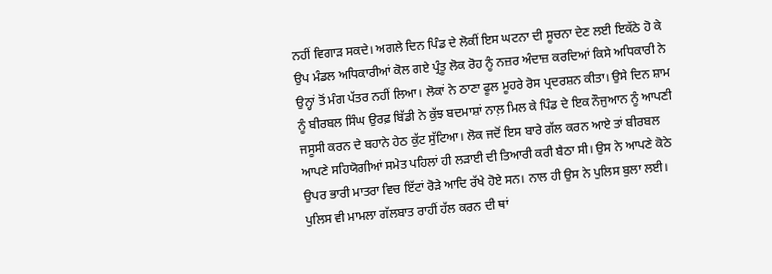ਨਹੀਂ ਵਿਗਾੜ ਸਕਦੇ। ਅਗਲੇ ਦਿਨ ਪਿੰਡ ਦੇ ਲੋਕੀਂ ਇਸ ਘਟਨਾ ਦੀ ਸੂਚਨਾ ਦੇਣ ਲਈ ਇਕੱਠੇ ਹੋ ਕੇ ਉਪ ਮੰਡਲ ਅਧਿਕਾਰੀਆਂ ਕੋਲ ਗਏ ਪ੍ਰੰਤੂ ਲੋਕ ਰੋਹ ਨੂੰ ਨਜ਼ਰ ਅੰਦਾਜ਼ ਕਰਦਿਆਂ ਕਿਸੇ ਅਧਿਕਾਰੀ ਨੇ ਉਨ੍ਹਾਂ ਤੋਂ ਮੰਗ ਪੱਤਰ ਨਹੀਂ ਲਿਆ। ਲੋਕਾਂ ਨੇ ਠਾਣਾ ਫੂਲ ਮੂਹਰੇ ਰੋਸ ਪ੍ਰਦਰਸ਼ਨ ਕੀਤਾ। ਉਸੇ ਦਿਨ ਸ਼ਾਮ ਨੂੰ ਬੀਰਬਲ ਸਿੰਘ ਉਰਫ਼ ਬਿੱਡੀ ਨੇ ਕੁੱਝ ਬਦਮਾਸ਼ਾਂ ਨਾਲ਼ ਮਿਲ ਕੇ ਪਿੰਡ ਦੇ ਇਕ ਨੌਜੁਆਨ ਨੂੰ ਆਪਣੀ ਜਸੂਸੀ ਕਰਨ ਦੇ ਬਹਾਨੇ ਹੇਠ ਕੁੱਟ ਸੁੱਟਿਆ। ਲੋਕ ਜਦੋਂ ਇਸ ਬਾਰੇ ਗੱਲ ਕਰਨ ਆਏ ਤਾਂ ਬੀਰਬਲ ਆਪਣੇ ਸਹਿਯੋਗੀਆਂ ਸਮੇਤ ਪਹਿਲਾਂ ਹੀ ਲੜਾਈ ਦੀ ਤਿਆਰੀ ਕਰੀ ਬੈਠਾ ਸੀ। ਉਸ ਨੇ ਆਪਣੇ ਕੋਠੇ ਉਪਰ ਭਾਰੀ ਮਾਤਰਾ ਵਿਚ ਇੱਟਾਂ ਰੋੜੇ ਆਦਿ ਰੱਖੇ ਹੋਏ ਸਨ। ਨਾਲ ਹੀ ਉਸ ਨੇ ਪੁਲਿਸ ਬੁਲਾ ਲਈ। ਪੁਲਿਸ ਵੀ ਮਾਮਲਾ ਗੱਲਬਾਤ ਰਾਹੀਂ ਹੱਲ ਕਰਨ ਦੀ ਥਾਂ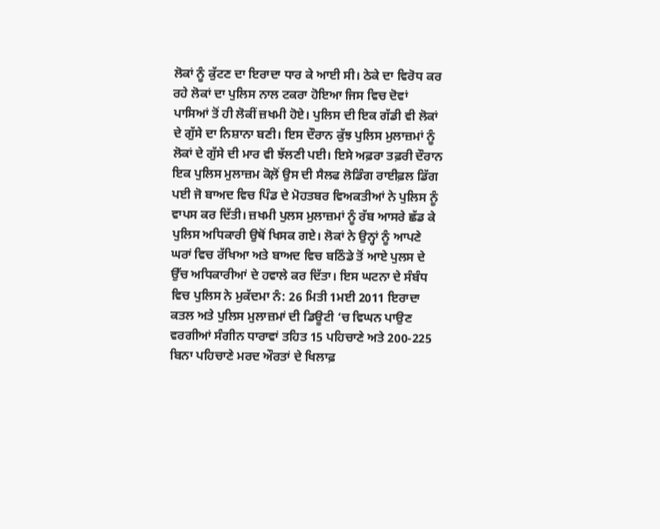ਲੋਕਾਂ ਨੂੰ ਕੁੱਟਣ ਦਾ ਇਰਾਦਾ ਧਾਰ ਕੇ ਆਈ ਸੀ। ਠੇਕੇ ਦਾ ਵਿਰੋਧ ਕਰ ਰਹੇ ਲੋਕਾਂ ਦਾ ਪੁਲਿਸ ਨਾਲ ਟਕਰਾ ਹੋਇਆ ਜਿਸ ਵਿਚ ਦੋਵਾਂ ਪਾਸਿਆਂ ਤੋਂ ਹੀ ਲੋਕੀਂ ਜ਼ਖਮੀ ਹੋਏ। ਪੁਲਿਸ ਦੀ ਇਕ ਗੱਡੀ ਵੀ ਲੋਕਾਂ ਦੇ ਗੁੱਸੇ ਦਾ ਨਿਸ਼ਾਨਾ ਬਣੀ। ਇਸ ਦੌਰਾਨ ਕੁੱਝ ਪੁਲਿਸ ਮੁਲਾਜ਼ਮਾਂ ਨੂੰ ਲੋਕਾਂ ਦੇ ਗੁੱਸੇ ਦੀ ਮਾਰ ਵੀ ਝੱਲਣੀ ਪਈ। ਇਸੇ ਅਫ਼ਰਾ ਤਫ਼ਰੀ ਦੌਰਾਨ ਇਕ ਪੁਲਿਸ ਮੁਲਾਜ਼ਮ ਕੋਲ਼ੋਂ ਉਸ ਦੀ ਸੈਲਫ ਲੋਡਿੰਗ ਰਾਈਫ਼ਲ ਡਿੱਗ ਪਈ ਜੋ ਬਾਅਦ ਵਿਚ ਪਿੰਡ ਦੇ ਮੋਹਤਬਰ ਵਿਅਕਤੀਆਂ ਨੇ ਪੁਲਿਸ ਨੂੰ ਵਾਪਸ ਕਰ ਦਿੱਤੀ। ਜ਼ਖਮੀ ਪੁਲਸ ਮੁਲਾਜ਼ਮਾਂ ਨੂੰ ਰੱਬ ਆਸਰੇ ਛੱਡ ਕੇ ਪੁਲਿਸ ਅਧਿਕਾਰੀ ਉਥੋਂ ਖਿਸਕ ਗਏ। ਲੋਕਾਂ ਨੇ ਉਨ੍ਹਾਂ ਨੂੰ ਆਪਣੇ ਘਰਾਂ ਵਿਚ ਰੱਖਿਆ ਅਤੇ ਬਾਅਦ ਵਿਚ ਬਠਿੰਡੇ ਤੋਂ ਆਏ ਪੁਲਸ ਦੇ ਉੱਚ ਅਧਿਕਾਰੀਆਂ ਦੇ ਹਵਾਲੇ ਕਰ ਦਿੱਤਾ। ਇਸ ਘਟਨਾ ਦੇ ਸੰਬੰਧ ਵਿਚ ਪੁਲਿਸ ਨੇ ਮੁਕੱਦਮਾ ਨੰ: 26 ਮਿਤੀ 1ਮਈ 2011 ਇਰਾਦਾ ਕਤਲ ਅਤੇ ਪੁਲਿਸ ਮੁਲਾਜ਼ਮਾਂ ਦੀ ਡਿਊਟੀ ‘ਚ ਵਿਘਨ ਪਾਉਣ ਵਰਗੀਆਂ ਸੰਗੀਨ ਧਾਰਾਵਾਂ ਤਹਿਤ 15 ਪਹਿਚਾਣੇ ਅਤੇ 200-225 ਬਿਨਾ ਪਹਿਚਾਣੇ ਮਰਦ ਔਰਤਾਂ ਦੇ ਖਿਲਾਫ਼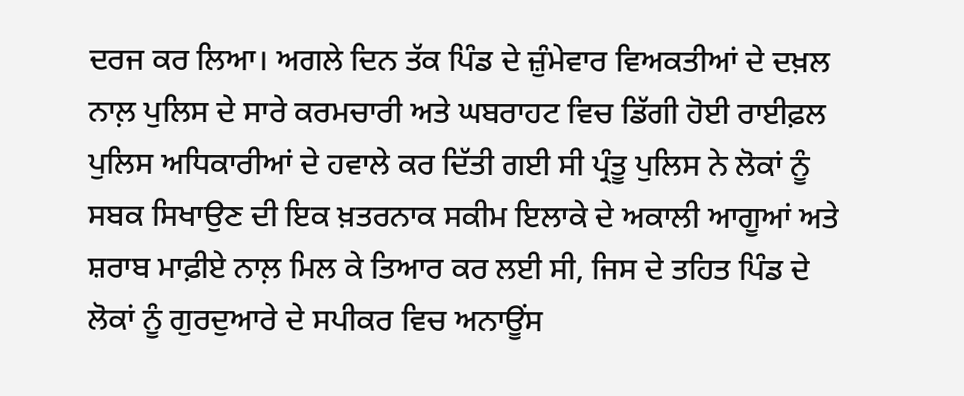ਦਰਜ ਕਰ ਲਿਆ। ਅਗਲੇ ਦਿਨ ਤੱਕ ਪਿੰਡ ਦੇ ਜ਼ੁੰਮੇਵਾਰ ਵਿਅਕਤੀਆਂ ਦੇ ਦਖ਼ਲ ਨਾਲ਼ ਪੁਲਿਸ ਦੇ ਸਾਰੇ ਕਰਮਚਾਰੀ ਅਤੇ ਘਬਰਾਹਟ ਵਿਚ ਡਿੱਗੀ ਹੋਈ ਰਾਈਫ਼ਲ ਪੁਲਿਸ ਅਧਿਕਾਰੀਆਂ ਦੇ ਹਵਾਲੇ ਕਰ ਦਿੱਤੀ ਗਈ ਸੀ ਪ੍ਰੰਤੂ ਪੁਲਿਸ ਨੇ ਲੋਕਾਂ ਨੂੰ ਸਬਕ ਸਿਖਾਉਣ ਦੀ ਇਕ ਖ਼ਤਰਨਾਕ ਸਕੀਮ ਇਲਾਕੇ ਦੇ ਅਕਾਲੀ ਆਗੂਆਂ ਅਤੇ ਸ਼ਰਾਬ ਮਾਫ਼ੀਏ ਨਾਲ਼ ਮਿਲ ਕੇ ਤਿਆਰ ਕਰ ਲਈ ਸੀ, ਜਿਸ ਦੇ ਤਹਿਤ ਪਿੰਡ ਦੇ ਲੋਕਾਂ ਨੂੰ ਗੁਰਦੁਆਰੇ ਦੇ ਸਪੀਕਰ ਵਿਚ ਅਨਾਊਂਸ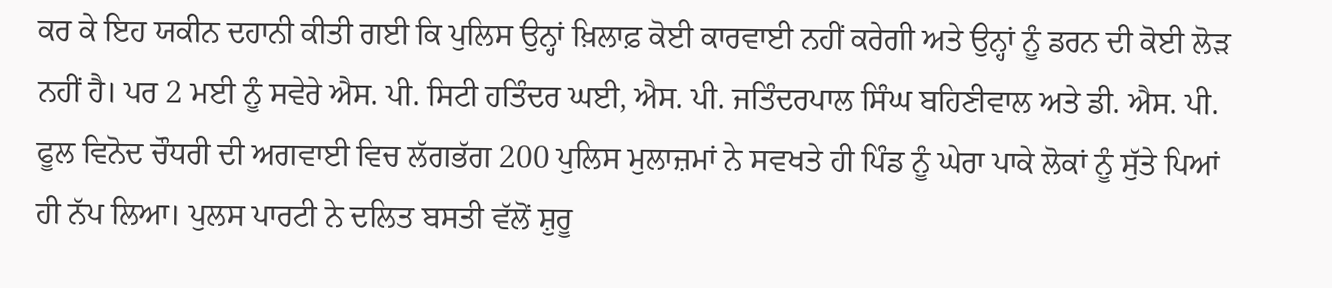ਕਰ ਕੇ ਇਹ ਯਕੀਨ ਦਹਾਨੀ ਕੀਤੀ ਗਈ ਕਿ ਪੁਲਿਸ ਉਨ੍ਹਾਂ ਖ਼ਿਲਾਫ਼ ਕੋਈ ਕਾਰਵਾਈ ਨਹੀਂ ਕਰੇਗੀ ਅਤੇ ਉਨ੍ਹਾਂ ਨੂੰ ਡਰਨ ਦੀ ਕੋਈ ਲੋੜ ਨਹੀਂ ਹੈ। ਪਰ 2 ਮਈ ਨੂੰ ਸਵੇਰੇ ਐਸ. ਪੀ. ਸਿਟੀ ਹਤਿੰਦਰ ਘਈ, ਐਸ. ਪੀ. ਜਤਿੰਦਰਪਾਲ ਸਿੰਘ ਬਹਿਣੀਵਾਲ ਅਤੇ ਡੀ. ਐਸ. ਪੀ. ਫੂਲ ਵਿਨੋਦ ਚੌਧਰੀ ਦੀ ਅਗਵਾਈ ਵਿਚ ਲੱਗਭੱਗ 200 ਪੁਲਿਸ ਮੁਲਾਜ਼ਮਾਂ ਨੇ ਸਵਖਤੇ ਹੀ ਪਿੰਡ ਨੂੰ ਘੇਰਾ ਪਾਕੇ ਲੋਕਾਂ ਨੂੰ ਸੁੱਤੇ ਪਿਆਂ ਹੀ ਨੱਪ ਲਿਆ। ਪੁਲਸ ਪਾਰਟੀ ਨੇ ਦਲਿਤ ਬਸਤੀ ਵੱਲੋਂ ਸ਼ੁਰੂ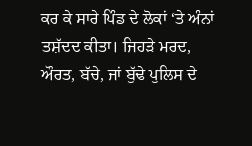ਕਰ ਕੇ ਸਾਰੇ ਪਿੰਡ ਦੇ ਲੋਕਾਂ ‘ਤੇ ਅੰਨਾਂ ਤਸ਼ੱਦਦ ਕੀਤਾ। ਜਿਹੜੇ ਮਰਦ, ਔਰਤ, ਬੱਚੇ, ਜਾਂ ਬੁੱਢੇ ਪੁਲਿਸ ਦੇ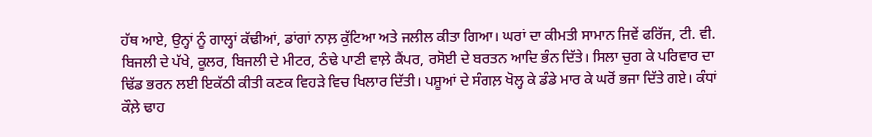ਹੱਥ ਆਏ, ਉਨ੍ਹਾਂ ਨੂੰ ਗਾਲ੍ਹਾਂ ਕੱਢੀਆਂ, ਡਾਂਗਾਂ ਨਾਲ਼ ਕੁੱਟਿਆ ਅਤੇ ਜਲੀਲ ਕੀਤਾ ਗਿਆ। ਘਰਾਂ ਦਾ ਕੀਮਤੀ ਸਾਮਾਨ ਜਿਵੇਂ ਫਰਿੱਜ, ਟੀ. ਵੀ. ਬਿਜਲੀ ਦੇ ਪੱਖੇ, ਕੂਲਰ, ਬਿਜਲੀ ਦੇ ਮੀਟਰ, ਠੰਢੇ ਪਾਣੀ ਵਾਲ਼ੇ ਕੈਂਪਰ, ਰਸੋਈ ਦੇ ਬਰਤਨ ਆਦਿ ਭੰਨ ਦਿੱਤੇ। ਸਿਲਾ ਚੁਗ ਕੇ ਪਰਿਵਾਰ ਦਾ ਢਿੱਡ ਭਰਨ ਲਈ ਇਕੱਠੀ ਕੀਤੀ ਕਣਕ ਵਿਹੜੇ ਵਿਚ ਖਿਲਾਰ ਦਿੱਤੀ। ਪਸ਼ੂਆਂ ਦੇ ਸੰਗਲ਼ ਖੋਲ੍ਹ ਕੇ ਡੰਡੇ ਮਾਰ ਕੇ ਘਰੋਂ ਭਜਾ ਦਿੱਤੇ ਗਏ। ਕੰਧਾਂ ਕੌਲ਼ੇ ਢਾਹ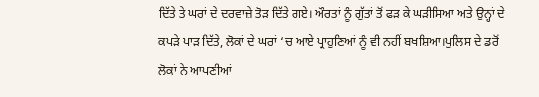ਦਿੱਤੇ ਤੇ ਘਰਾਂ ਦੇ ਦਰਵਾਜ਼ੇ ਤੋੜ ਦਿੱਤੇ ਗਏ। ਔਰਤਾਂ ਨੂੰ ਗੁੱਤਾਂ ਤੋਂ ਫੜ ਕੇ ਘੜੀਸਿਆ ਅਤੇ ਉਨ੍ਹਾਂ ਦੇ ਕਪੜੇ ਪਾੜ ਦਿੱਤੇ, ਲੋਕਾਂ ਦੇ ਘਰਾਂ ‘ਚ ਆਏ ਪ੍ਰਾਹੁਣਿਆਂ ਨੂੰ ਵੀ ਨਹੀਂ ਬਖਸ਼ਿਆ।ਪੁਲਿਸ ਦੇ ਡਰੋਂ ਲੋਕਾਂ ਨੇ ਆਪਣੀਆਂ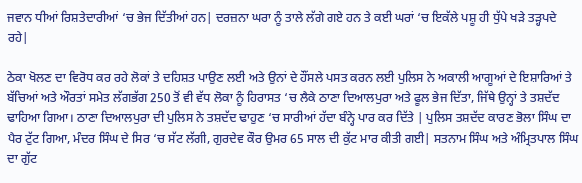ਜਵਾਨ ਧੀਆਂ ਰਿਸ਼ਤੇਦਾਰੀਆਂ ‘ਚ ਭੇਜ ਦਿੱਤੀਆਂ ਹਨ| ਦਰਜ਼ਨਾ ਘਰਾ ਨੂੰ ਤਾਲੇ ਲੱਗੇ ਗਏ ਹਨ ਤੇ ਕਈ ਘਰਾਂ ‘ਚ ਇਕੱਲੇ ਪਸ਼ੂ ਹੀ ਧੁੱਪੇ ਖੜੇ ਤੜ੍ਹਪਦੇ ਰਹੇ|

ਠੇਕਾ ਖੋਲਣ ਦਾ ਵਿਰੋਧ ਕਰ ਰਹੇ ਲੋਕਾਂ ਤੇ ਦਹਿਸ਼ਤ ਪਾਉਣ ਲਈ ਅਤੇ ਉਨਾਂ ਦੇ ਹੌਂਸਲੇ ਪਸਤ ਕਰਨ ਲਈ ਪੁਲਿਸ ਨੇ ਅਕਾਲੀ ਆਗੂਆਂ ਦੇ ਇਸ਼ਾਰਿਆਂ ਤੇ ਬੱਚਿਆਂ ਅਤੇ ਔਰਤਾਂ ਸਮੇਤ ਲੱਗਭੱਗ 250 ਤੋਂ ਵੀ ਵੱਧ ਲੋਕਾ ਨੂੰ ਹਿਰਾਸਤ ‘ਚ ਲੈਕੇ ਠਾਣਾ ਦਿਆਲਪੁਰਾ ਅਤੇ ਫੂਲ ਭੇਜ ਦਿੱਤਾ, ਜਿੱਥੇ ਉਨ੍ਹਾਂ ਤੇ ਤਸ਼ਦੱਦ ਢਾਹਿਆ ਗਿਆ। ਠਾਣਾ ਦਿਆਲਪੁਰਾ ਦੀ ਪੁਲਿਸ ਨੇ ਤਸ਼ਦੱਦ ਢਾਹੁਣ ‘ਚ ਸਾਰੀਆਂ ਹੱਦਾ ਬੰਨ੍ਹੇ ਪਾਰ ਕਰ ਦਿੱਤੇ | ਪੁਲਿਸ ਤਸ਼ਦੱਦ ਕਾਰਣ ਭੋਲਾ ਸਿੰਘ ਦਾ ਪੈਰ ਟੁੱਟ ਗਿਆ, ਮੰਦਰ ਸਿੰਘ ਦੇ ਸਿਰ ‘ਚ ਸੱਟ ਲੱਗੀ, ਗੁਰਦੇਵ ਕੌਰ ਉਮਰ 65 ਸਾਲ ਦੀ ਕੁੱਟ ਮਾਰ ਕੀਤੀ ਗਈ| ਸਤਨਾਮ ਸਿੰਘ ਅਤੇ ਅੰਮ੍ਰਿਤਪਾਲ ਸਿੰਘ ਦਾ ਗੁੱਟ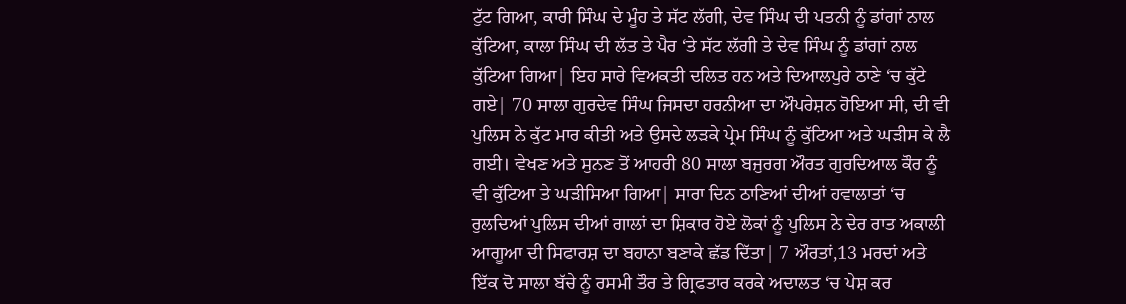ਟੁੱਟ ਗਿਆ, ਕਾਰੀ ਸਿੰਘ ਦੇ ਮੂੰਹ ਤੇ ਸੱਟ ਲੱਗੀ, ਦੇਵ ਸਿੰਘ ਦੀ ਪਤਨੀ ਨੂੰ ਡਾਂਗਾਂ ਨਾਲ ਕੁੱਟਿਆ, ਕਾਲਾ ਸਿੰਘ ਦੀ ਲੱਤ ਤੇ ਪੈਰ ‘ਤੇ ਸੱਟ ਲੱਗੀ ਤੇ ਦੇਵ ਸਿੰਘ ਨੂੰ ਡਾਂਗਾਂ ਨਾਲ ਕੁੱਟਿਆ ਗਿਆ| ਇਹ ਸਾਰੇ ਵਿਅਕਤੀ ਦਲਿਤ ਹਨ ਅਤੇ ਦਿਆਲਪੁਰੇ ਠਾਣੇ ‘ਚ ਕੁੱਟੇ ਗਏ| 70 ਸਾਲਾ ਗੁਰਦੇਵ ਸਿੰਘ ਜਿਸਦਾ ਹਰਨੀਆ ਦਾ ਔਪਰੇਸ਼ਨ ਹੋਇਆ ਸੀ, ਦੀ ਵੀ ਪੁਲਿਸ ਨੇ ਕੁੱਟ ਮਾਰ ਕੀਤੀ ਅਤੇ ਉਸਦੇ ਲੜਕੇ ਪ੍ਰੇਮ ਸਿੰਘ ਨੂੰ ਕੁੱਟਿਆ ਅਤੇ ਘੜੀਸ ਕੇ ਲੈ ਗਈ। ਵੇਖਣ ਅਤੇ ਸੁਨਣ ਤੋਂ ਆਹਰੀ 80 ਸਾਲਾ ਬਜੁਰਗ ਔਰਤ ਗੁਰਦਿਆਲ ਕੌਰ ਨੂੰ ਵੀ ਕੁੱਟਿਆ ਤੇ ਘੜੀਸਿਆ ਗਿਆ| ਸਾਰਾ ਦਿਨ ਠਾਣਿਆਂ ਦੀਆਂ ਹਵਾਲਾਤਾਂ ‘ਚ ਰੁਲਦਿਆਂ ਪੁਲਿਸ ਦੀਆਂ ਗਾਲਾਂ ਦਾ ਸ਼ਿਕਾਰ ਹੋਏ ਲੋਕਾਂ ਨੂੰ ਪੁਲਿਸ ਨੇ ਦੇਰ ਰਾਤ ਅਕਾਲੀ ਆਗੂਆ ਦੀ ਸਿਫਾਰਸ਼ ਦਾ ਬਹਾਨਾ ਬਣਾਕੇ ਛੱਡ ਦਿੱਤਾ| 7 ਔਰਤਾਂ,13 ਮਰਦਾਂ ਅਤੇ ਇੱਕ ਦੋ ਸਾਲਾ ਬੱਚੇ ਨੂੰ ਰਸਮੀ ਤੌਰ ਤੇ ਗ੍ਰਿਫਤਾਰ ਕਰਕੇ ਅਦਾਲਤ ‘ਚ ਪੇਸ਼ ਕਰ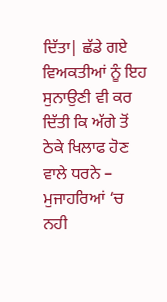ਦਿੱਤਾ| ਛੱਡੇ ਗਏ ਵਿਅਕਤੀਆਂ ਨੂੰ ਇਹ ਸੁਨਾਉਣੀ ਵੀ ਕਰ ਦਿੱਤੀ ਕਿ ਅੱਗੇ ਤੋਂ ਠੇਕੇ ਖਿਲਾਫ ਹੋਣ ਵਾਲੇ ਧਰਨੇ – ਮੁਜਾਹਰਿਆਂ ‘ਚ ਨਹੀ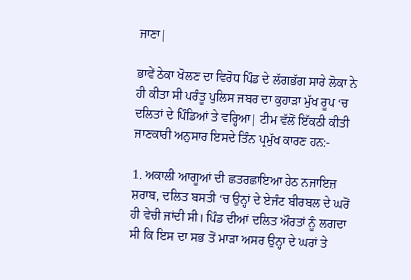ਜਾਣਾ|

ਭਾਵੇਂ ਠੇਕਾ ਖੋਲਣ ਦਾ ਵਿਰੋਧ ਪਿੰਡ ਦੇ ਲੱਗਭੱਗ ਸਾਰੇ ਲੋਕਾ ਨੇ ਹੀ ਕੀਤਾ ਸੀ ਪਰੰਤੂ ਪੁਲਿਸ ਜਬਰ ਦਾ ਕੁਹਾੜਾ ਮੁੱਖ ਰੂਪ ‘ਚ ਦਲਿਤਾਂ ਦੇ ਪਿੰਡਿਆਂ ਤੇ ਵਰ੍ਹਿਆ| ਟੀਮ ਵੱਲੋਂ ਇੱਕਠੀ ਕੀਤੀ ਜਾਣਕਾਰੀ ਅਨੁਸਾਰ ਇਸਦੇ ਤਿੰਨ ਪ੍ਰਮੁੱਖ ਕਾਰਣ ਹਨ:-

1. ਅਕਾਲੀ ਆਗੂਆਂ ਦੀ ਛਤਰਛਾਇਆ ਹੇਠ ਨਜਾਇਜ਼ ਸ਼ਰਾਬ, ਦਲਿਤ ਬਸਤੀ ‘ਚ ਉਨ੍ਹਾਂ ਦੇ ਏਜੰਟ ਬੀਰਬਲ ਦੇ ਘਰੋਂ ਹੀ ਵੇਚੀ ਜਾਂਦੀ ਸੀ। ਪਿੰਡ ਦੀਆਂ ਦਲਿਤ ਔਰਤਾਂ ਨੂੰ ਲਗਦਾ ਸੀ ਕਿ ਇਸ ਦਾ ਸਭ ਤੋਂ ਮਾੜਾ ਅਸਰ ਉਨ੍ਹਾ ਦੇ ਘਰਾਂ ਤੇ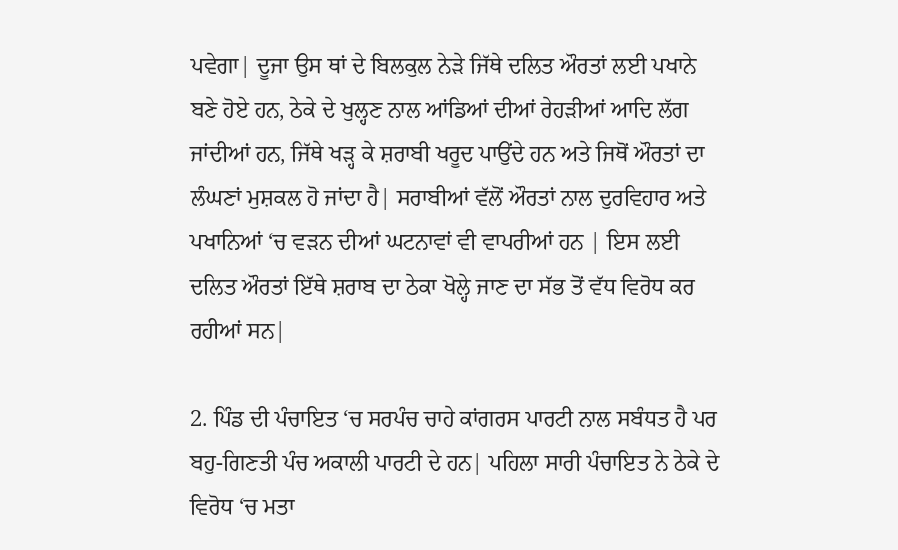ਪਵੇਗਾ| ਦੂਜਾ ਉਸ ਥਾਂ ਦੇ ਬਿਲਕੁਲ ਨੇੜੇ ਜਿੱਥੇ ਦਲਿਤ ਔਰਤਾਂ ਲਈ ਪਖਾਨੇ ਬਣੇ ਹੋਏ ਹਨ, ਠੇਕੇ ਦੇ ਖੁਲ੍ਹਣ ਨਾਲ ਆਂਡਿਆਂ ਦੀਆਂ ਰੇਹੜੀਆਂ ਆਦਿ ਲੱਗ ਜਾਂਦੀਆਂ ਹਨ, ਜਿੱਥੇ ਖੜ੍ਹ ਕੇ ਸ਼ਰਾਬੀ ਖਰੂਦ ਪਾਉਂਦੇ ਹਨ ਅਤੇ ਜਿਥੋਂ ਔਰਤਾਂ ਦਾ ਲੰਘਣਾਂ ਮੁਸ਼ਕਲ ਹੋ ਜਾਂਦਾ ਹੈ| ਸਰਾਬੀਆਂ ਵੱਲੋਂ ਔਰਤਾਂ ਨਾਲ ਦੁਰਵਿਹਾਰ ਅਤੇ ਪਖਾਨਿਆਂ ‘ਚ ਵੜਨ ਦੀਆਂ ਘਟਨਾਵਾਂ ਵੀ ਵਾਪਰੀਆਂ ਹਨ | ਇਸ ਲਈ ਦਲਿਤ ਔਰਤਾਂ ਇੱਥੇ ਸ਼ਰਾਬ ਦਾ ਠੇਕਾ ਖੋਲ੍ਹੇ ਜਾਣ ਦਾ ਸੱਭ ਤੋਂ ਵੱਧ ਵਿਰੋਧ ਕਰ ਰਹੀਆਂ ਸਨ|

2. ਪਿੰਡ ਦੀ ਪੰਚਾਇਤ ‘ਚ ਸਰਪੰਚ ਚਾਹੇ ਕਾਂਗਰਸ ਪਾਰਟੀ ਨਾਲ ਸਬੰਧਤ ਹੈ ਪਰ ਬਹੁ-ਗਿਣਤੀ ਪੰਚ ਅਕਾਲੀ ਪਾਰਟੀ ਦੇ ਹਨ| ਪਹਿਲਾ ਸਾਰੀ ਪੰਚਾਇਤ ਨੇ ਠੇਕੇ ਦੇ ਵਿਰੋਧ ‘ਚ ਮਤਾ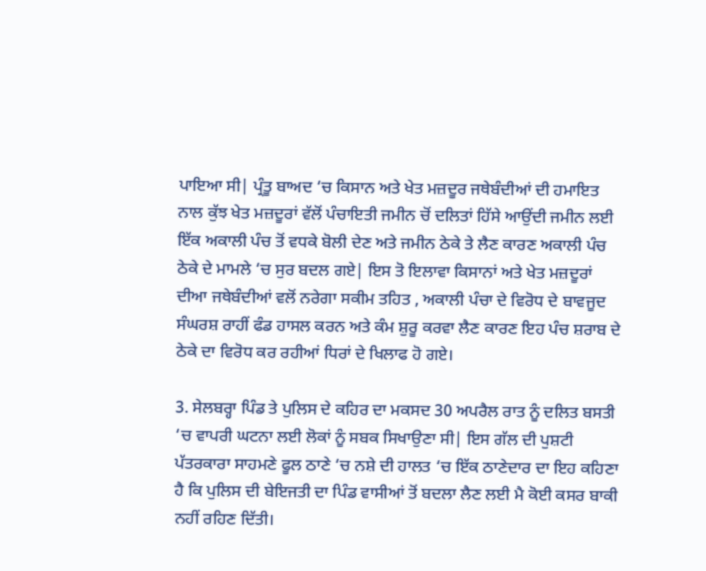ਪਾਇਆ ਸੀ| ਪ੍ਰੰਤੂ ਬਾਅਦ ‘ਚ ਕਿਸਾਨ ਅਤੇ ਖੇਤ ਮਜ਼ਦੂਰ ਜਥੇਬੰਦੀਆਂ ਦੀ ਹਮਾਇਤ ਨਾਲ ਕੁੱਝ ਖੇਤ ਮਜ਼ਦੂਰਾਂ ਵੱਲੋਂ ਪੰਚਾਇਤੀ ਜਮੀਨ ਚੋਂ ਦਲਿਤਾਂ ਹਿੱਸੇ ਆਉਂਦੀ ਜਮੀਨ ਲਈ ਇੱਕ ਅਕਾਲੀ ਪੰਚ ਤੋਂ ਵਧਕੇ ਬੋਲੀ ਦੇਣ ਅਤੇ ਜਮੀਨ ਠੇਕੇ ਤੇ ਲੈਣ ਕਾਰਣ ਅਕਾਲੀ ਪੰਚ ਠੇਕੇ ਦੇ ਮਾਮਲੇ ‘ਚ ਸੁਰ ਬਦਲ ਗਏ| ਇਸ ਤੋ ਇਲਾਵਾ ਕਿਸਾਨਾਂ ਅਤੇ ਖੇਤ ਮਜ਼ਦੂਰਾਂ ਦੀਆ ਜਥੇਬੰਦੀਆਂ ਵਲੋਂ ਨਰੇਗਾ ਸਕੀਮ ਤਹਿਤ , ਅਕਾਲੀ ਪੰਚਾ ਦੇ ਵਿਰੋਧ ਦੇ ਬਾਵਜੂਦ ਸੰਘਰਸ਼ ਰਾਹੀਂ ਫੰਡ ਹਾਸਲ ਕਰਨ ਅਤੇ ਕੰਮ ਸ਼ੁਰੂ ਕਰਵਾ ਲੈਣ ਕਾਰਣ ਇਹ ਪੰਚ ਸ਼ਰਾਬ ਦੇ ਠੇਕੇ ਦਾ ਵਿਰੋਧ ਕਰ ਰਹੀਆਂ ਧਿਰਾਂ ਦੇ ਖਿਲਾਫ ਹੋ ਗਏ।

3. ਸੇਲਬਰ੍ਹਾ ਪਿੰਡ ਤੇ ਪੁਲਿਸ ਦੇ ਕਹਿਰ ਦਾ ਮਕਸਦ 30 ਅਪਰੈਲ ਰਾਤ ਨੂੰ ਦਲਿਤ ਬਸਤੀ ‘ਚ ਵਾਪਰੀ ਘਟਨਾ ਲਈ ਲੋਕਾਂ ਨੂੰ ਸਬਕ ਸਿਖਾਉਣਾ ਸੀ| ਇਸ ਗੱਲ ਦੀ ਪੁਸ਼ਟੀ ਪੱਤਰਕਾਰਾ ਸਾਹਮਣੇ ਫੂਲ ਠਾਣੇ ‘ਚ ਨਸ਼ੇ ਦੀ ਹਾਲਤ ‘ਚ ਇੱਕ ਠਾਣੇਦਾਰ ਦਾ ਇਹ ਕਹਿਣਾ ਹੈ ਕਿ ਪੁਲਿਸ ਦੀ ਬੇਇਜਤੀ ਦਾ ਪਿੰਡ ਵਾਸੀਆਂ ਤੋਂ ਬਦਲਾ ਲੈਣ ਲਈ ਮੈ ਕੋਈ ਕਸਰ ਬਾਕੀ ਨਹੀਂ ਰਹਿਣ ਦਿੱਤੀ।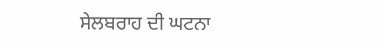ਸੇਲਬਰਾਹ ਦੀ ਘਟਨਾ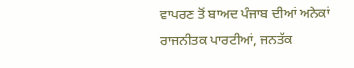ਵਾਪਰਣ ਤੋਂ ਬਾਅਦ ਪੰਜਾਬ ਦੀਆਂ ਅਨੇਕਾਂ ਰਾਜਨੀਤਕ ਪਾਰਟੀਆਂ, ਜਨਤੱਕ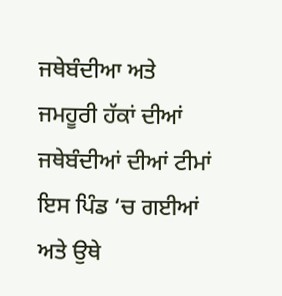ਜਥੇਬੰਦੀਆ ਅਤੇ ਜਮਹੂਰੀ ਹੱਕਾਂ ਦੀਆਂ ਜਥੇਬੰਦੀਆਂ ਦੀਆਂ ਟੀਮਾਂ ਇਸ ਪਿੰਡ ‘ਚ ਗਈਆਂ ਅਤੇ ਉਥੇ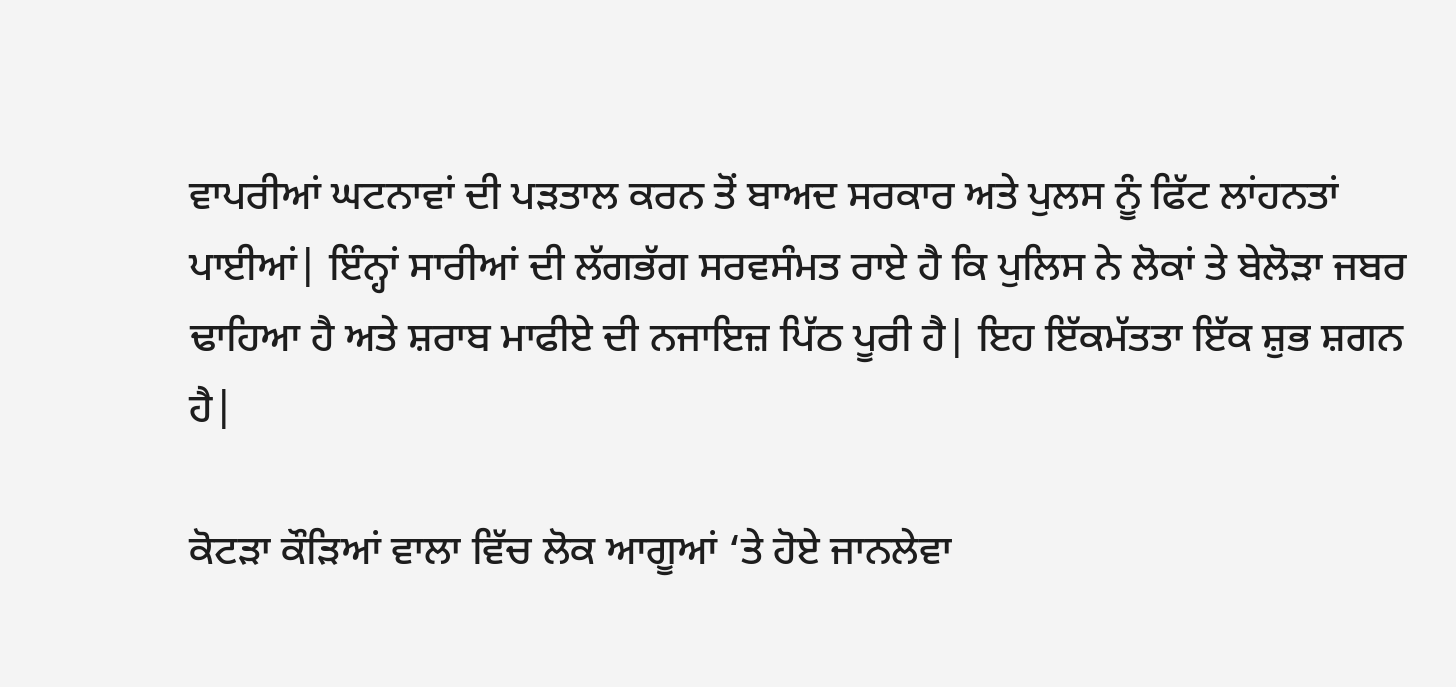ਵਾਪਰੀਆਂ ਘਟਨਾਵਾਂ ਦੀ ਪੜਤਾਲ ਕਰਨ ਤੋਂ ਬਾਅਦ ਸਰਕਾਰ ਅਤੇ ਪੁਲਸ ਨੂੰ ਫਿੱਟ ਲਾਂਹਨਤਾਂ ਪਾਈਆਂ| ਇੰਨ੍ਹਾਂ ਸਾਰੀਆਂ ਦੀ ਲੱਗਭੱਗ ਸਰਵਸੰਮਤ ਰਾਏ ਹੈ ਕਿ ਪੁਲਿਸ ਨੇ ਲੋਕਾਂ ਤੇ ਬੇਲੋੜਾ ਜਬਰ ਢਾਹਿਆ ਹੈ ਅਤੇ ਸ਼ਰਾਬ ਮਾਫੀਏ ਦੀ ਨਜਾਇਜ਼ ਪਿੱਠ ਪੂਰੀ ਹੈ| ਇਹ ਇੱਕਮੱਤਤਾ ਇੱਕ ਸ਼ੁਭ ਸ਼ਗਨ ਹੈ|

ਕੋਟੜਾ ਕੌੜਿਆਂ ਵਾਲਾ ਵਿੱਚ ਲੋਕ ਆਗੂਆਂ ‘ਤੇ ਹੋਏ ਜਾਨਲੇਵਾ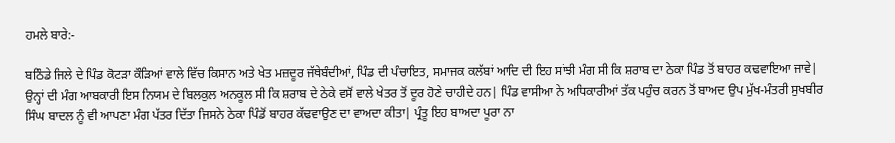ਹਮਲੇ ਬਾਰੇ:-

ਬਠਿੰਡੇ ਜਿਲੇ ਦੇ ਪਿੰਡ ਕੋਟੜਾ ਕੌੜਿਆਂ ਵਾਲੇ ਵਿੱਚ ਕਿਸਾਨ ਅਤੇ ਖੇਤ ਮਜ਼ਦੂਰ ਜੱਥੇਬੰਦੀਆਂ, ਪਿੰਡ ਦੀ ਪੰਚਾਇਤ, ਸਮਾਜਕ ਕਲੱਬਾਂ ਆਦਿ ਦੀ ਇਹ ਸਾਂਝੀ ਮੰਗ ਸੀ ਕਿ ਸ਼ਰਾਬ ਦਾ ਠੇਕਾ ਪਿੰਡ ਤੋਂ ਬਾਹਰ ਕਢਵਾਇਆ ਜਾਵੇ| ਉਨ੍ਹਾਂ ਦੀ ਮੰਗ ਆਬਕਾਰੀ ਇਸ ਨਿਯਮ ਦੇ ਬਿਲਕੁਲ ਅਨਕੂਲ ਸੀ ਕਿ ਸ਼ਰਾਬ ਦੇ ਠੇਕੇ ਵਸੋਂ ਵਾਲੇ ਖੇਤਰ ਤੋਂ ਦੂਰ ਹੋਣੇ ਚਾਹੀਦੇ ਹਨ| ਪਿੰਡ ਵਾਸੀਆ ਨੇ ਅਧਿਕਾਰੀਆਂ ਤੱਕ ਪਹੁੰਚ ਕਰਨ ਤੋਂ ਬਾਅਦ ਉਪ ਮੁੱਖ-ਮੰਤਰੀ ਸੁਖਬੀਰ ਸਿੰਘ ਬਾਦਲ ਨੂੰ ਵੀ ਆਪਣਾ ਮੰਗ ਪੱਤਰ ਦਿੱਤਾ ਜਿਸਨੇ ਠੇਕਾ ਪਿੰਡੋਂ ਬਾਹਰ ਕੱਢਵਾਉਣ ਦਾ ਵਾਅਦਾ ਕੀਤਾ| ਪ੍ਰੰਤੂ ਇਹ ਬਾਅਦਾ ਪੂਰਾ ਨਾ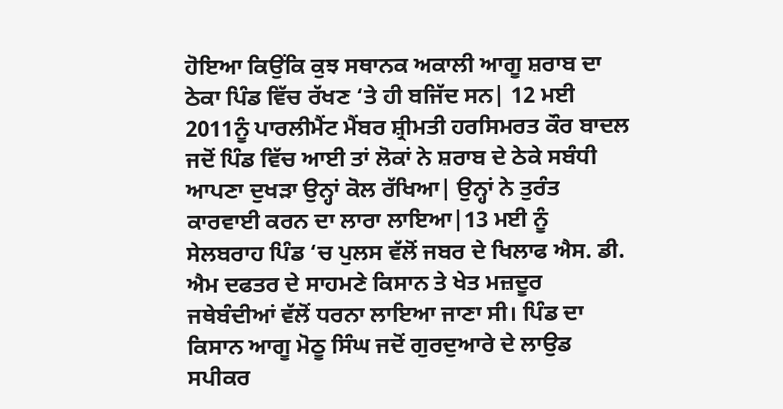ਹੋਇਆ ਕਿਉਂਕਿ ਕੁਝ ਸਥਾਨਕ ਅਕਾਲੀ ਆਗੂ ਸ਼ਰਾਬ ਦਾ ਠੇਕਾ ਪਿੰਡ ਵਿੱਚ ਰੱਖਣ ‘ਤੇ ਹੀ ਬਜਿੱਦ ਸਨ| 12 ਮਈ 2011ਨੂੰ ਪਾਰਲੀਮੈਂਟ ਮੈਂਬਰ ਸ਼੍ਰੀਮਤੀ ਹਰਸਿਮਰਤ ਕੌਰ ਬਾਦਲ ਜਦੋਂ ਪਿੰਡ ਵਿੱਚ ਆਈ ਤਾਂ ਲੋਕਾਂ ਨੇ ਸ਼ਰਾਬ ਦੇ ਠੇਕੇ ਸਬੰਧੀ ਆਪਣਾ ਦੁਖੜਾ ਉਨ੍ਹਾਂ ਕੋਲ ਰੱਖਿਆ| ਉਨ੍ਹਾਂ ਨੇ ਤੁਰੰਤ ਕਾਰਵਾਈ ਕਰਨ ਦਾ ਲਾਰਾ ਲਾਇਆ|13 ਮਈ ਨੂੰ ਸੇਲਬਰਾਹ ਪਿੰਡ ‘ਚ ਪੁਲਸ ਵੱਲੋਂ ਜਬਰ ਦੇ ਖਿਲਾਫ ਐਸ. ਡੀ. ਐਮ ਦਫਤਰ ਦੇ ਸਾਹਮਣੇ ਕਿਸਾਨ ਤੇ ਖੇਤ ਮਜ਼ਦੂਰ ਜਥੇਬੰਦੀਆਂ ਵੱਲੋਂ ਧਰਨਾ ਲਾਇਆ ਜਾਣਾ ਸੀ। ਪਿੰਡ ਦਾ ਕਿਸਾਨ ਆਗੂ ਮੋਠੂ ਸਿੰਘ ਜਦੋਂ ਗੁਰਦੁਆਰੇ ਦੇ ਲਾਉਡ ਸਪੀਕਰ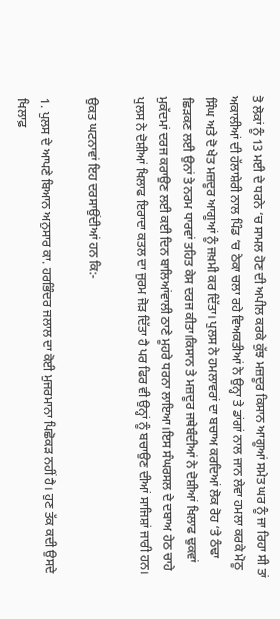ਤੋ ਲੋਕਾਂ ਨੂੰ 13 ਮਈ ਦੇ ਧਰਨੇ ‘ਚ ਸਾਮਲ ਹੋਣ ਦੀ ਅਪੀਲ ਕਰਕੇ ਕੁੱਝ ਮਜ਼ਦੂਰ ਕਿਸਾਨ ਆਗੂਆਂ ਸਮੇਤ ਘਰ ਨੂੰ ਜਾ ਰਿਹਾ ਸੀ ਤਾਂ ਅਕਾਲੀਆਂ ਦੀ ਹੱਲਾਸ਼ੇਰੀ ਨਾਲ ਪਿੰਡ ‘ਚ ਠੇਕਾ ਚਲਾ ਰਹੇ ਵਿਅਕਤੀਆਂ ਨੇ ਉਨ੍ਹਾ ਤੇ ਡਾਂਗਾਂ ਨਾਲ ਜਾਨ ਲੇਵਾ ਹਮਲਾ ਕਰਕੇ ਮੋਠੂ ਸਿੰਘ ਅਤੇ ਦੋ ਖੇਤ ਮਜ਼ਦੂਰ ਆਗੂਆਂ ਨੂੰ ਜਖ਼ਮੀ ਕਰ ਦਿੱਤਾ। ਪੁਲਸ ਨੇ ਹਮਲਾਵਰਾਂ ਦਾ ਬਚਾਅ ਕਰਦਿਆਂ ਲੋਕ ਰੋਹ ‘ਤੇ ਠੰਢਾ ਛਿੜਕਣ ਲਈ ਉਨਾਂ ਤੇ ਨਰਮ ਧਾਰਵਾਂ ਤਹਿਤ ਕੇਸ ਦਰਜ ਕੀਤਾ।ਕਿਸਾਨ ਤੇ ਮਜ਼ਦੂਰ ਜਥੇਬੰਦੀਆਂ ਨੇ ਦੋਸ਼ੀਆਂ ਖਿਲਾਫ ਢੁਕਵਾਂ ਮੁਕੱਦਮਾਂ ਦਰਜ ਕਰਾਉਣ ਲਈ ਕਈ ਦਿਨ ਬਾਲਿਆਂਵਾਲੀ ਠਾਣੇ ਮੂਹਰੇ ਧਰਨਾ ਲਾਇਆ।ਇਸ ਸੰਘਰਸਲ ਦੇ ਦਬਾਅ ਹੇਠ ਚਾਹੇ ਪੁਲਸ ਨੇ ਦੋਸ਼ੀਆਂ ਖਿਲਾਫ ਇਰਾਦਾ ਕਤਲ ਦਾ ਜੁਰਮ ਜੋੜ ਦਿੱਤਾ ਹੈ ਪਰ ਫਿਰ ਵੀ ਉਨ੍ਹਾਂ ਨੂੰ ਬਚਾਉਣ ਦੀਆਂ ਸਾਜਿਸ਼ਾਂ ਜਾਰੀ ਹਨ।

ਉਕਤ ਘਟਨਾਵਾਂ ਇਹ ਦਰਸਾਉਂਦੀਆਂ ਹਨ ਕਿ:-

1. ਪੁਲਸ ਦੇ ਆਪਣੇ ਬਿਆਨ ਅਨੁਸਾਰ ਕਾ. ਹਰਭਿੰਦਰ ਜਲਾਲ ਦਾ ਕੋਈ ਮੁਜਰਮਾਨਾ ਪਿਛੋਕੜ ਨਹੀਂ ਹੈ। ਹੁਣ ਤੱਕ ਕਦੀ ਉਸਦੇ ਖਿਲਾਫ਼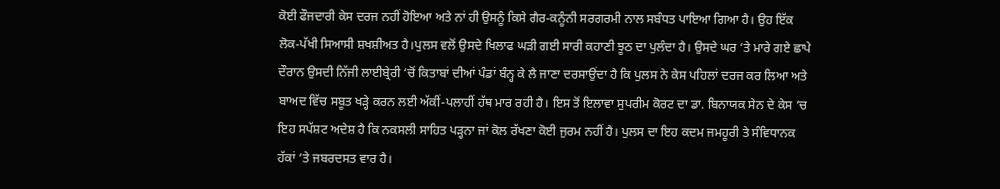ਕੋਈ ਫੌਜਦਾਰੀ ਕੇਸ ਦਰਜ ਨਹੀਂ ਹੋਇਆ ਅਤੇ ਨਾਂ ਹੀ ਉਸਨੂੰ ਕਿਸੇ ਗੈਰ-ਕਨੂੰਨੀ ਸਰਗਰਮੀ ਨਾਲ ਸਬੰਧਤ ਪਾਇਆ ਗਿਆ ਹੈ। ਉਹ ਇੱਕ ਲੋਕ-ਪੱਖੀ ਸਿਆਸੀ ਸ਼ਖਸ਼ੀਅਤ ਹੈ।ਪੁਲਸ ਵਲੋਂ ਉਸਦੇ ਖਿਲਾਫ ਘੜੀ ਗਈ ਸਾਰੀ ਕਹਾਣੀ ਝੂਠ ਦਾ ਪੁਲੰਦਾ ਹੈ। ਉਸਦੇ ਘਰ ‘ਤੇ ਮਾਰੇ ਗਏ ਛਾਪੇ ਦੌਰਾਨ ਉਸਦੀ ਨਿੱਜੀ ਲਾਈਬ੍ਰੇਰੀ ‘ਚੋਂ ਕਿਤਾਬਾਂ ਦੀਆਂ ਪੰਡਾਂ ਬੰਨ੍ਹ ਕੇ ਲੈ ਜਾਣਾ ਦਰਸਾਉਂਦਾ ਹੈ ਕਿ ਪੁਲਸ ਨੇ ਕੇਸ ਪਹਿਲਾਂ ਦਰਜ ਕਰ ਲਿਆ ਅਤੇ ਬਾਅਦ ਵਿੱਚ ਸਬੂਤ ਖੜ੍ਹੇ ਕਰਨ ਲਈ ਅੱਕੀਂ-ਪਲਾਹੀਂ ਹੱਥ ਮਾਰ ਰਹੀ ਹੈ। ਇਸ ਤੋਂ ਇਲਾਵਾ ਸੁਪਰੀਮ ਕੋਰਟ ਦਾ ਡਾ. ਬਿਨਾਯਕ ਸੇਨ ਦੇ ਕੇਸ ‘ਚ ਇਹ ਸਪੱਸ਼ਟ ਅਦੇਸ਼ ਹੈ ਕਿ ਨਕਸਲੀ ਸਾਹਿਤ ਪੜ੍ਹਨਾ ਜਾਂ ਕੋਲ ਰੱਖਣਾ ਕੋਈ ਜੁਰਮ ਨਹੀਂ ਹੈ। ਪੁਲਸ ਦਾ ਇਹ ਕਦਮ ਜਮਹੂਰੀ ਤੇ ਸੰਵਿਧਾਨਕ ਹੱਕਾਂ ‘ਤੇ ਜਬਰਦਸਤ ਵਾਰ ਹੈ।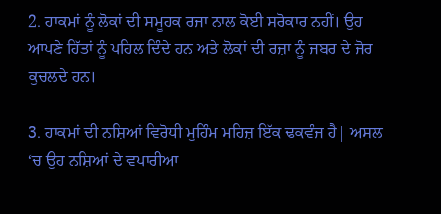2. ਹਾਕਮਾਂ ਨੂੰ ਲੋਕਾਂ ਦੀ ਸਮੂਹਕ ਰਜਾ ਨਾਲ ਕੋਈ ਸਰੋਕਾਰ ਨਹੀਂ। ਉਹ ਆਪਣੇ ਹਿੱਤਾਂ ਨੂੰ ਪਹਿਲ ਦਿੰਦੇ ਹਨ ਅਤੇ ਲੋਕਾਂ ਦੀ ਰਜ਼ਾ ਨੂੰ ਜਬਰ ਦੇ ਜੋਰ ਕੁਚਲਦੇ ਹਨ।

3. ਹਾਕਮਾਂ ਦੀ ਨਸ਼ਿਆਂ ਵਿਰੋਧੀ ਮੁਹਿੰਮ ਮਹਿਜ਼ ਇੱਕ ਢਕਵੰਜ ਹੈ| ਅਸਲ ‘ਚ ਉਹ ਨਸ਼ਿਆਂ ਦੇ ਵਪਾਰੀਆ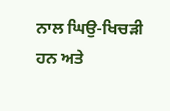ਨਾਲ ਘਿਉ-ਖਿਚੜੀ ਹਨ ਅਤੇ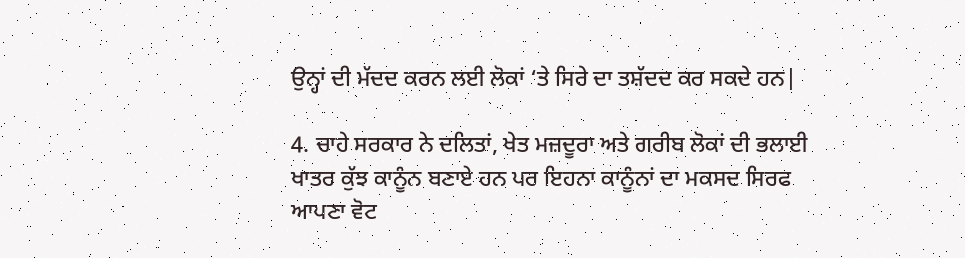ਉਨ੍ਹਾਂ ਦੀ ਮੱਦਦ ਕਰਨ ਲਈ ਲੋਕਾਂ ‘ਤੇ ਸਿਰੇ ਦਾ ਤਸ਼ੱਦਦ ਕਰ ਸਕਦੇ ਹਨ|

4. ਚਾਹੇ ਸਰਕਾਰ ਨੇ ਦਲਿਤਾਂ, ਖੇਤ ਮਜ਼ਦੂਰਾ ਅਤੇ ਗਰੀਬ ਲੋਕਾਂ ਦੀ ਭਲਾਈ ਖਾਤਰ ਕੁੱਝ ਕਾਨੂੰਨ ਬਣਾਏ ਹਨ ਪਰ ਇਹਨਾ ਕਾਨੂੰਨਾਂ ਦਾ ਮਕਸਦ ਸਿਰਫ ਆਪਣਾ ਵੋਟ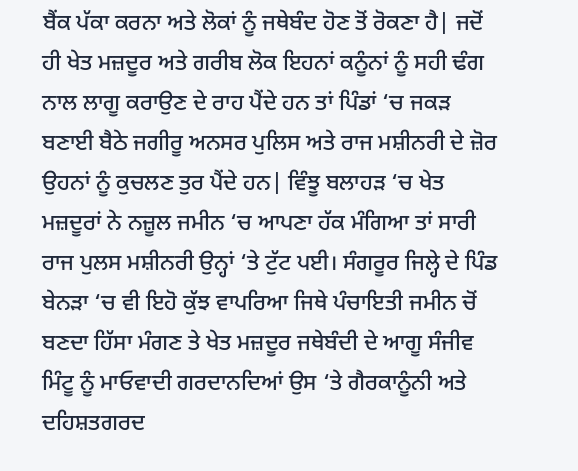ਬੈਂਕ ਪੱਕਾ ਕਰਨਾ ਅਤੇ ਲੋਕਾਂ ਨੂੰ ਜਥੇਬੰਦ ਹੋਣ ਤੋਂ ਰੋਕਣਾ ਹੈ| ਜਦੋਂ ਹੀ ਖੇਤ ਮਜ਼ਦੂਰ ਅਤੇ ਗਰੀਬ ਲੋਕ ਇਹਨਾਂ ਕਨੂੰਨਾਂ ਨੂੰ ਸਹੀ ਢੰਗ ਨਾਲ ਲਾਗੂ ਕਰਾਉਣ ਦੇ ਰਾਹ ਪੈਂਦੇ ਹਨ ਤਾਂ ਪਿੰਡਾਂ ‘ਚ ਜਕੜ ਬਣਾਈ ਬੈਠੇ ਜਗੀਰੂ ਅਨਸਰ ਪੁਲਿਸ ਅਤੇ ਰਾਜ ਮਸ਼ੀਨਰੀ ਦੇ ਜ਼ੋਰ ਉਹਨਾਂ ਨੂੰ ਕੁਚਲਣ ਤੁਰ ਪੈਂਦੇ ਹਨ| ਵਿੰਝੂ ਬਲਾਹੜ ‘ਚ ਖੇਤ ਮਜ਼ਦੂਰਾਂ ਨੇ ਨਜ਼ੂਲ ਜਮੀਨ ‘ਚ ਆਪਣਾ ਹੱਕ ਮੰਗਿਆ ਤਾਂ ਸਾਰੀ ਰਾਜ ਪੁਲਸ ਮਸ਼ੀਨਰੀ ਉਨ੍ਹਾਂ ‘ਤੇ ਟੁੱਟ ਪਈ। ਸੰਗਰੂਰ ਜਿਲ੍ਹੇ ਦੇ ਪਿੰਡ ਬੇਨੜਾ ‘ਚ ਵੀ ਇਹੋ ਕੁੱਝ ਵਾਪਰਿਆ ਜਿਥੇ ਪੰਚਾਇਤੀ ਜਮੀਨ ਚੋਂ ਬਣਦਾ ਹਿੱਸਾ ਮੰਗਣ ਤੇ ਖੇਤ ਮਜ਼ਦੂਰ ਜਥੇਬੰਦੀ ਦੇ ਆਗੂ ਸੰਜੀਵ ਮਿੰਟੂ ਨੂੰ ਮਾਓਵਾਦੀ ਗਰਦਾਨਦਿਆਂ ਉਸ ‘ਤੇ ਗੈਰਕਾਨੂੰਨੀ ਅਤੇ ਦਹਿਸ਼ਤਗਰਦ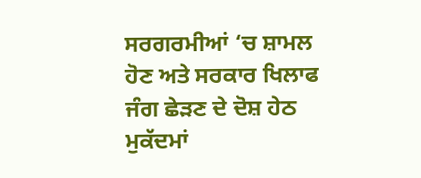ਸਰਗਰਮੀਆਂ ‘ਚ ਸ਼ਾਮਲ ਹੋਣ ਅਤੇ ਸਰਕਾਰ ਖਿਲਾਫ ਜੰਗ ਛੇੜਣ ਦੇ ਦੋਸ਼ ਹੇਠ ਮੁਕੱਦਮਾਂ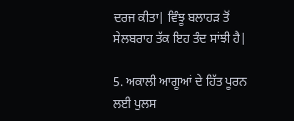ਦਰਜ ਕੀਤਾ| ਵਿੰਝੂ ਬਲਾਹੜ ਤੋਂ ਸੇਲਬਰਾਹ ਤੱਕ ਇਹ ਤੰਦ ਸਾਂਝੀ ਹੈ|

5. ਅਕਾਲੀ ਆਗੂਆਂ ਦੇ ਹਿੱਤ ਪੂਰਨ ਲਈ ਪੁਲਸ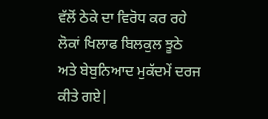ਵੱਲੋਂ ਠੇਕੇ ਦਾ ਵਿਰੋਧ ਕਰ ਰਹੇ ਲੋਕਾਂ ਖਿਲਾਫ ਬਿਲਕੁਲ ਝੂਠੇ ਅਤੇ ਬੇਬੁਨਿਆਦ ਮੁਕੱਦਮੇਂ ਦਰਜ ਕੀਤੇ ਗਏ|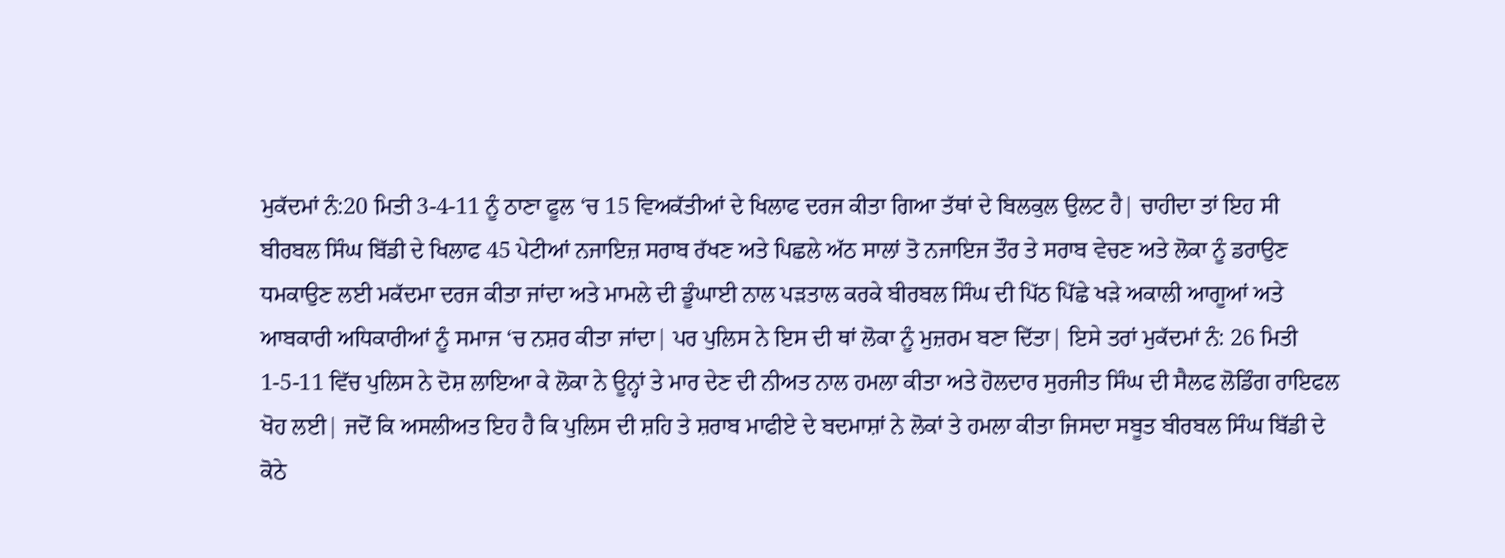ਮੁਕੱਦਮਾਂ ਨੰ:20 ਮਿਤੀ 3-4-11 ਨੂੰ ਠਾਣਾ ਫੂਲ ‘ਚ 15 ਵਿਅਕੱਤੀਆਂ ਦੇ ਖਿਲਾਫ ਦਰਜ ਕੀਤਾ ਗਿਆ ਤੱਥਾਂ ਦੇ ਬਿਲਕੁਲ ਉਲਟ ਹੈ| ਚਾਹੀਦਾ ਤਾਂ ਇਹ ਸੀ ਬੀਰਬਲ ਸਿੰਘ ਬਿੱਡੀ ਦੇ ਖਿਲਾਫ 45 ਪੇਟੀਆਂ ਨਜਾਇਜ਼ ਸਰਾਬ ਰੱਖਣ ਅਤੇ ਪਿਛਲੇ ਅੱਠ ਸਾਲਾਂ ਤੋ ਨਜਾਇਜ ਤੌਰ ਤੇ ਸਰਾਬ ਵੇਚਣ ਅਤੇ ਲੋਕਾ ਨੂੰ ਡਰਾਉਣ ਧਮਕਾਉਣ ਲਈ ਮਕੱਦਮਾ ਦਰਜ ਕੀਤਾ ਜਾਂਦਾ ਅਤੇ ਮਾਮਲੇ ਦੀ ਡੂੰਘਾਈ ਨਾਲ ਪੜਤਾਲ ਕਰਕੇ ਬੀਰਬਲ ਸਿੰਘ ਦੀ ਪਿੱਠ ਪਿੱਛੇ ਖੜੇ ਅਕਾਲੀ ਆਗੂਆਂ ਅਤੇ ਆਬਕਾਰੀ ਅਧਿਕਾਰੀਆਂ ਨੂੰ ਸਮਾਜ ‘ਚ ਨਸ਼ਰ ਕੀਤਾ ਜਾਂਦਾ| ਪਰ ਪੁਲਿਸ ਨੇ ਇਸ ਦੀ ਥਾਂ ਲੋਕਾ ਨੂੰ ਮੁਜ਼ਰਮ ਬਣਾ ਦਿੱਤਾ| ਇਸੇ ਤਰਾਂ ਮੁਕੱਦਮਾਂ ਨੰ: 26 ਮਿਤੀ 1-5-11 ਵਿੱਚ ਪੁਲਿਸ ਨੇ ਦੋਸ਼ ਲਾਇਆ ਕੇ ਲੋਕਾ ਨੇ ਊਨ੍ਹਾਂ ਤੇ ਮਾਰ ਦੇਣ ਦੀ ਨੀਅਤ ਨਾਲ ਹਮਲਾ ਕੀਤਾ ਅਤੇ ਹੋਲਦਾਰ ਸੁਰਜੀਤ ਸਿੰਘ ਦੀ ਸੈਲਫ ਲੋਡਿੰਗ ਰਾਇਫਲ ਖੋਹ ਲਈ| ਜਦੋਂ ਕਿ ਅਸਲੀਅਤ ਇਹ ਹੈ ਕਿ ਪੁਲਿਸ ਦੀ ਸ਼ਹਿ ਤੇ ਸ਼ਰਾਬ ਮਾਫੀਏ ਦੇ ਬਦਮਾਸ਼ਾਂ ਨੇ ਲੋਕਾਂ ਤੇ ਹਮਲਾ ਕੀਤਾ ਜਿਸਦਾ ਸਬੂਤ ਬੀਰਬਲ ਸਿੰਘ ਬਿੱਡੀ ਦੇ ਕੋਠੇ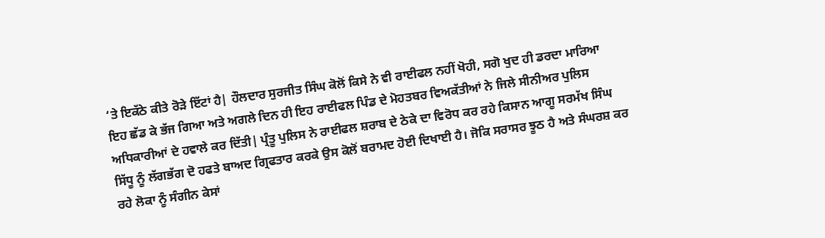‘ਤੇ ਇਕੱਠੇ ਕੀਤੇ ਰੋੜੇ ਇੱਟਾਂ ਹੈ| ਹੌਲਦਾਰ ਸੁਰਜੀਤ ਸਿੰਘ ਕੋਲੋਂ ਕਿਸੇ ਨੇ ਵੀ ਰਾਈਫਲ ਨਹੀਂ ਖੋਹੀ, ਸਗੋ ਖੁਦ ਹੀ ਡਰਦਾ ਮਾਰਿਆ ਇਹ ਛੱਡ ਕੇ ਭੱਜ ਗਿਆ ਅਤੇ ਅਗਲੇ ਦਿਨ ਹੀ ਇਹ ਰਾਈਫਲ ਪਿੰਡ ਦੇ ਮੋਹਤਬਰ ਵਿਅਕੱਤੀਆਂ ਨੇ ਜਿਲੇ ਸੀਨੀਅਰ ਪੁਲਿਸ ਅਧਿਕਾਰੀਆਂ ਦੇ ਹਵਾਲੇ ਕਰ ਦਿੱਤੀ| ਪ੍ਰੰਤੂ ਪੁਲਿਸ ਨੇ ਰਾਈਫਲ ਸ਼ਰਾਬ ਦੇ ਠੇਕੇ ਦਾ ਵਿਰੋਧ ਕਰ ਰਹੇ ਕਿਸਾਨ ਆਗੂ ਸਰਮੱਖ ਸਿੰਘ ਸਿੱਧੂ ਨੂੰ ਲੱਗਭੱਗ ਦੋ ਹਫਤੇ ਬਾਅਦ ਗ੍ਰਿਫਤਾਰ ਕਰਕੇ ਉਸ ਕੋਲੋਂ ਬਰਾਮਦ ਹੋਈ ਦਿਖਾਈ ਹੈ। ਜੋਕਿ ਸਰਾਸਰ ਝੂਠ ਹੈ ਅਤੇ ਸੰਘਰਸ਼ ਕਰ ਰਹੇ ਲੋਕਾ ਨੂੰ ਸੰਗੀਨ ਕੇਸਾਂ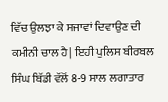ਵਿੱਚ ਉਲਝਾ ਕੇ ਸਜਾਵਾਂ ਦਿਵਾਉਣ ਦੀ ਕਮੀਨੀ ਚਾਲ ਹੈ| ਇਹੀ ਪੁਲਿਸ ਬੀਰਬਲ ਸਿੰਘ ਬਿੱਡੀ ਵੱਲੋਂ 8-9 ਸਾਲ ਲਗਾਤਾਰ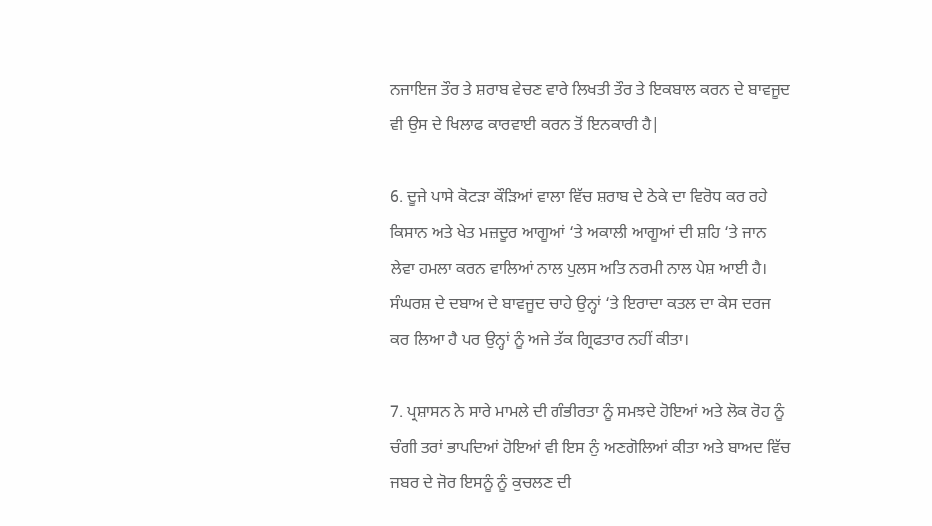ਨਜਾਇਜ ਤੌਰ ਤੇ ਸ਼ਰਾਬ ਵੇਚਣ ਵਾਰੇ ਲਿਖਤੀ ਤੌਰ ਤੇ ਇਕਬਾਲ ਕਰਨ ਦੇ ਬਾਵਜੂਦ ਵੀ ਉਸ ਦੇ ਖਿਲਾਫ ਕਾਰਵਾਈ ਕਰਨ ਤੋਂ ਇਨਕਾਰੀ ਹੈ|

6. ਦੂਜੇ ਪਾਸੇ ਕੋਟੜਾ ਕੌੜਿਆਂ ਵਾਲਾ ਵਿੱਚ ਸ਼ਰਾਬ ਦੇ ਠੇਕੇ ਦਾ ਵਿਰੋਧ ਕਰ ਰਹੇ ਕਿਸਾਨ ਅਤੇ ਖੇਤ ਮਜ਼ਦੂਰ ਆਗੂਆਂ ‘ਤੇ ਅਕਾਲੀ ਆਗੂਆਂ ਦੀ ਸ਼ਹਿ ‘ਤੇ ਜਾਨ ਲੇਵਾ ਹਮਲਾ ਕਰਨ ਵਾਲਿਆਂ ਨਾਲ ਪੁਲਸ ਅਤਿ ਨਰਮੀ ਨਾਲ ਪੇਸ਼ ਆਈ ਹੈ। ਸੰਘਰਸ਼ ਦੇ ਦਬਾਅ ਦੇ ਬਾਵਜੂਦ ਚਾਹੇ ਉਨ੍ਹਾਂ ‘ਤੇ ਇਰਾਦਾ ਕਤਲ ਦਾ ਕੇਸ ਦਰਜ ਕਰ ਲਿਆ ਹੈ ਪਰ ਉਨ੍ਹਾਂ ਨੂੰ ਅਜੇ ਤੱਕ ਗ੍ਰਿਫਤਾਰ ਨਹੀਂ ਕੀਤਾ।

7. ਪ੍ਰਸ਼ਾਸਨ ਨੇ ਸਾਰੇ ਮਾਮਲੇ ਦੀ ਗੰਭੀਰਤਾ ਨੂੰ ਸਮਝਦੇ ਹੋਇਆਂ ਅਤੇ ਲੋਕ ਰੋਹ ਨੂੰ ਚੰਗੀ ਤਰਾਂ ਭਾਪਦਿਆਂ ਹੋਇਆਂ ਵੀ ਇਸ ਨੁੰ ਅਣਗੋਲਿਆਂ ਕੀਤਾ ਅਤੇ ਬਾਅਦ ਵਿੱਚ ਜਬਰ ਦੇ ਜੋਰ ਇਸਨੂੰ ਨੂੰ ਕੁਚਲਣ ਦੀ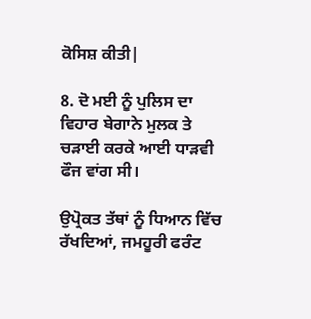ਕੋਸਿਸ਼ ਕੀਤੀ|

8. ਦੋ ਮਈ ਨੂੰ ਪੁਲਿਸ ਦਾ ਵਿਹਾਰ ਬੇਗਾਨੇ ਮੁਲਕ ਤੇ ਚੜਾਈ ਕਰਕੇ ਆਈ ਧਾੜਵੀ ਫੌਜ ਵਾਂਗ ਸੀ।

ਉਪ੍ਰੋਕਤ ਤੱਥਾਂ ਨੂੰ ਧਿਆਨ ਵਿੱਚ ਰੱਖਦਿਆਂ, ਜਮਹੂਰੀ ਫਰੰਟ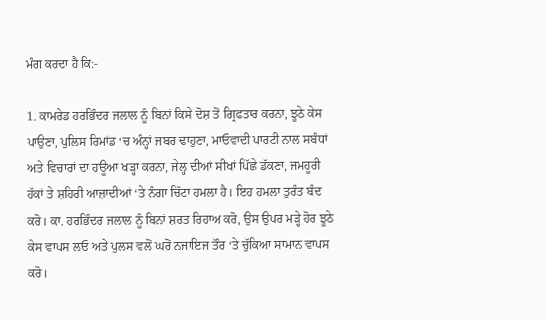ਮੰਗ ਕਰਦਾ ਹੈ ਕਿ:-

1. ਕਾਮਰੇਡ ਹਰਭਿੰਦਰ ਜਲਾਲ ਨੂੰ ਬਿਨਾਂ ਕਿਸੇ ਦੋਸ਼ ਤੋਂ ਗ੍ਰਿਫਤਾਰ ਕਰਨਾ, ਝੂਠੇ ਕੇਸ ਪਾਉਣਾ, ਪੁਲਿਸ ਰਿਮਾਂਡ ‘ਚ ਅੰਨ੍ਹਾਂ ਜਬਰ ਢਾਹੁਣਾ, ਮਾਓਵਾਦੀ ਪਾਰਟੀ ਨਾਲ ਸਬੰਧਾਂ ਅਤੇ ਵਿਚਾਰਾਂ ਦਾ ਹਊਆ ਖੜ੍ਹਾ ਕਰਨਾ, ਜੇਲ੍ਹ ਦੀਆਂ ਸੀਖਾਂ ਪਿੱਛੇ ਡੱਕਣਾ, ਜਮਹੂਰੀ ਹੱਕਾਂ ਤੇ ਸ਼ਹਿਰੀ ਆਜ਼ਾਦੀਆਂ ‘ਤੇ ਨੰਗਾ ਚਿੱਟਾ ਹਮਲਾ ਹੈ। ਇਹ ਹਮਲਾ ਤੁਰੰਤ ਬੰਦ ਕਰੋ। ਕਾ. ਹਰਭਿੰਦਰ ਜਲਾਲ ਨੂੰ ਬਿਨਾਂ ਸ਼ਰਤ ਰਿਹਾਅ ਕਰੋ, ਉਸ ਉਪਰ ਮੜ੍ਹੇ ਹੋਰ ਝੂਠੇ ਕੇਸ ਵਾਪਸ ਲਓ ਅਤੇ ਪੁਲਸ ਵਲੋਂ ਘਰੋਂ ਨਜਾਇਜ ਤੌਰ ‘ਤੇ ਚੁੱਕਿਆ ਸਾਮਾਨ ਵਾਪਸ ਕਰੋ।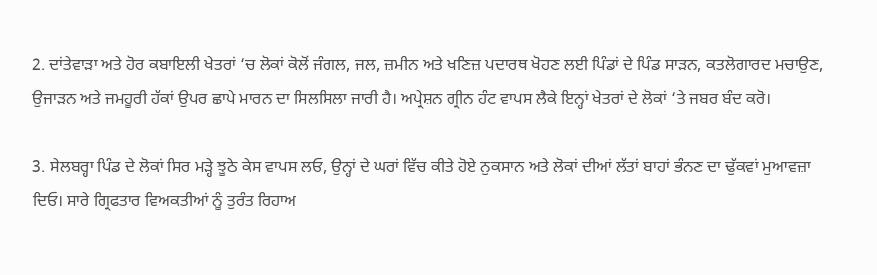2. ਦਾਂਤੇਵਾੜਾ ਅਤੇ ਹੋਰ ਕਬਾਇਲੀ ਖੇਤਰਾਂ ‘ਚ ਲੋਕਾਂ ਕੋਲੋਂ ਜੰਗਲ, ਜਲ, ਜ਼ਮੀਨ ਅਤੇ ਖਣਿਜ਼ ਪਦਾਰਥ ਖੋਹਣ ਲਈ ਪਿੰਡਾਂ ਦੇ ਪਿੰਡ ਸਾੜਨ, ਕਤਲੋਗਾਰਦ ਮਚਾਉਣ, ਉਜਾੜਨ ਅਤੇ ਜਮਹੂਰੀ ਹੱਕਾਂ ਉਪਰ ਛਾਪੇ ਮਾਰਨ ਦਾ ਸਿਲਸਿਲਾ ਜਾਰੀ ਹੈ। ਅਪ੍ਰੇਸ਼ਨ ਗ੍ਰੀਨ ਹੰਟ ਵਾਪਸ ਲੈਕੇ ਇਨ੍ਹਾਂ ਖੇਤਰਾਂ ਦੇ ਲੋਕਾਂ ‘ਤੇ ਜਬਰ ਬੰਦ ਕਰੋ।

3. ਸੇਲਬਰ੍ਹਾ ਪਿੰਡ ਦੇ ਲੋਕਾਂ ਸਿਰ ਮੜ੍ਹੇ ਝੂਠੇ ਕੇਸ ਵਾਪਸ ਲਓ, ਉਨ੍ਹਾਂ ਦੇ ਘਰਾਂ ਵਿੱਚ ਕੀਤੇ ਹੋਏ ਨੁਕਸਾਨ ਅਤੇ ਲੋਕਾਂ ਦੀਆਂ ਲੱਤਾਂ ਬਾਹਾਂ ਭੰਨਣ ਦਾ ਢੁੱਕਵਾਂ ਮੁਆਵਜ਼ਾ ਦਿਓ। ਸਾਰੇ ਗ੍ਰਿਫਤਾਰ ਵਿਅਕਤੀਆਂ ਨੂੰ ਤੁਰੰਤ ਰਿਹਾਅ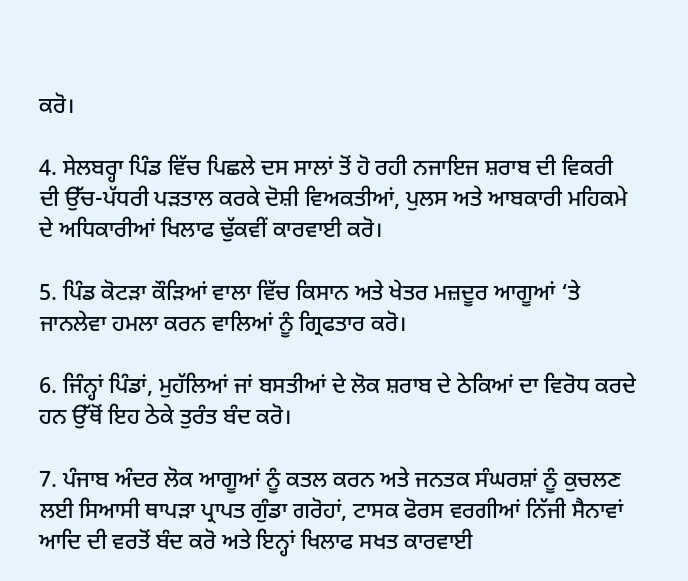ਕਰੋ।

4. ਸੇਲਬਰ੍ਹਾ ਪਿੰਡ ਵਿੱਚ ਪਿਛਲੇ ਦਸ ਸਾਲਾਂ ਤੋਂ ਹੋ ਰਹੀ ਨਜਾਇਜ ਸ਼ਰਾਬ ਦੀ ਵਿਕਰੀ ਦੀ ਉੱਚ-ਪੱਧਰੀ ਪੜਤਾਲ ਕਰਕੇ ਦੋਸ਼ੀ ਵਿਅਕਤੀਆਂ, ਪੁਲਸ ਅਤੇ ਆਬਕਾਰੀ ਮਹਿਕਮੇ ਦੇ ਅਧਿਕਾਰੀਆਂ ਖਿਲਾਫ ਢੁੱਕਵੀਂ ਕਾਰਵਾਈ ਕਰੋ।

5. ਪਿੰਡ ਕੋਟੜਾ ਕੌੜਿਆਂ ਵਾਲਾ ਵਿੱਚ ਕਿਸਾਨ ਅਤੇ ਖੇਤਰ ਮਜ਼ਦੂਰ ਆਗੂਆਂ ‘ਤੇ ਜਾਨਲੇਵਾ ਹਮਲਾ ਕਰਨ ਵਾਲਿਆਂ ਨੂੰ ਗ੍ਰਿਫਤਾਰ ਕਰੋ।

6. ਜਿੰਨ੍ਹਾਂ ਪਿੰਡਾਂ, ਮੁਹੱਲਿਆਂ ਜਾਂ ਬਸਤੀਆਂ ਦੇ ਲੋਕ ਸ਼ਰਾਬ ਦੇ ਠੇਕਿਆਂ ਦਾ ਵਿਰੋਧ ਕਰਦੇ ਹਨ ਉੱਥੋਂ ਇਹ ਠੇਕੇ ਤੁਰੰਤ ਬੰਦ ਕਰੋ।

7. ਪੰਜਾਬ ਅੰਦਰ ਲੋਕ ਆਗੂਆਂ ਨੂੰ ਕਤਲ ਕਰਨ ਅਤੇ ਜਨਤਕ ਸੰਘਰਸ਼ਾਂ ਨੂੰ ਕੁਚਲਣ ਲਈ ਸਿਆਸੀ ਥਾਪੜਾ ਪ੍ਰਾਪਤ ਗੁੰਡਾ ਗਰੋਹਾਂ, ਟਾਸਕ ਫੋਰਸ ਵਰਗੀਆਂ ਨਿੱਜੀ ਸੈਨਾਵਾਂ ਆਦਿ ਦੀ ਵਰਤੋਂ ਬੰਦ ਕਰੋ ਅਤੇ ਇਨ੍ਹਾਂ ਖਿਲਾਫ ਸਖਤ ਕਾਰਵਾਈ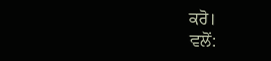ਕਰੋ।
ਵਲੋਂ: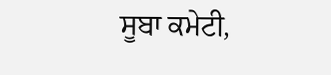ਸੂਬਾ ਕਮੇਟੀ,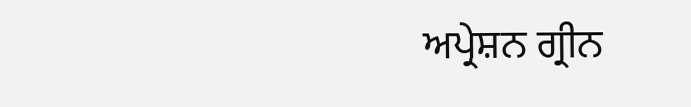ਅਪ੍ਰੇਸ਼ਨ ਗ੍ਰੀਨ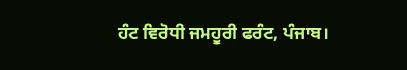ਹੰਟ ਵਿਰੋਧੀ ਜਮਹੂਰੀ ਫਰੰਟ, ਪੰਜਾਬ।